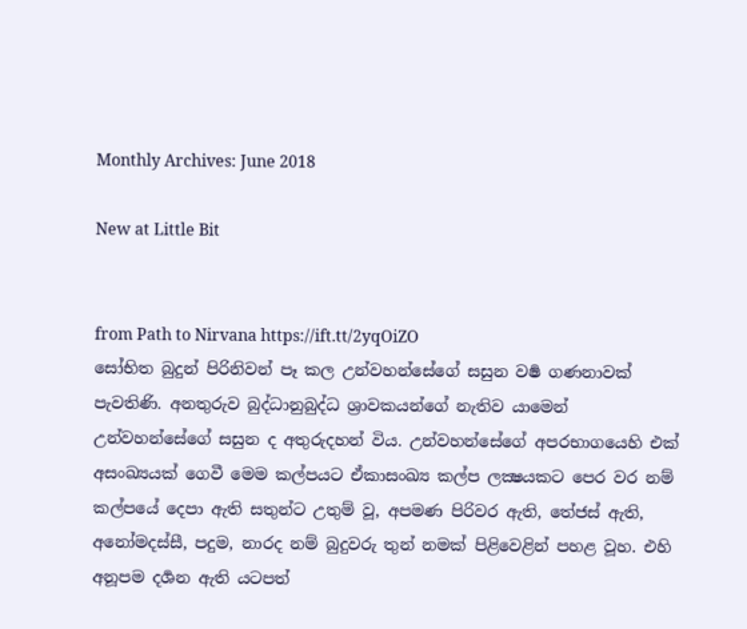Monthly Archives: June 2018

New at Little Bit


from Path to Nirvana https://ift.tt/2yqOiZO
සෝභිත බුදුන් පිරිනිවන් පෑ කල උන්වහන්සේගේ සසුන වර්‍ෂ ගණනාවක් පැවතිණි. අනතුරුව බුද්ධානුබුද්ධ ශ්‍රාවකයන්ගේ නැතිව යාමෙන් උන්වහන්සේගේ සසුන ද අතුරුදහන් විය. උන්වහන්සේගේ අපරභාගයෙහි එක් අසංඛ්‍යයක් ගෙවී මෙම කල්පයට ඒකාසංඛ්‍ය කල්ප ලක්‍ෂයකට පෙර වර නම් කල්පයේ දෙපා ඇති සතුන්ට උතුම් වූ, අපමණ පිරිවර ඇති, තේජස් ඇති, අනෝමදස්සී, පදුම, නාරද නම් බුදුවරු තුන් නමක් පිළිවෙළින් පහළ වූහ. එහි අනූපම දර්‍ශන ඇති යටපත්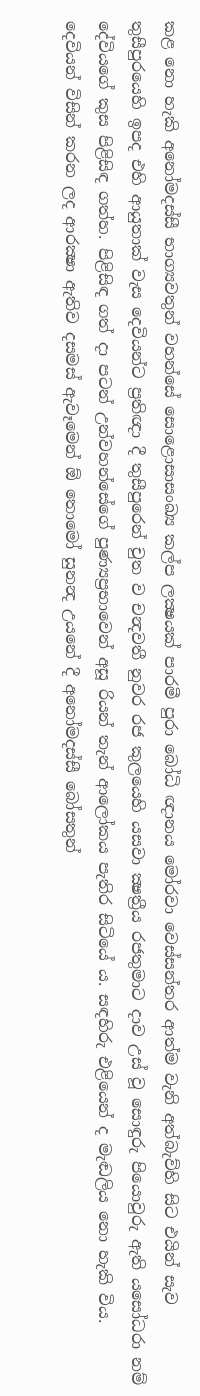කළ නො හැකි අනෝමදස්සී භාග්‍යවතුන් වහන්සේ සොළොසාසංඛ්‍ය කල්ප ලක්‍ෂයක් පාරමී පුරා බෝධි ඥානය මෝරවා වෙස්සන්තර ආත්ම වැනි අත්බැව්හි සිට එයින් සැව තුසීපුරයෙහි ඉපද එහි ආයුතාක් වැස දෙවියන්ට ප්‍රතිඥා දී තුසීපුරෙන් චුත ව චන්‍දවතී නුවර රජ කුලයෙහි යසවා ක්‍ෂත්‍රීය රජතුමාට දාව උස් වූ සොඳුරු පියොවුරු ඇති යසෝධරා නම් දේවියගේ කුස පිළිසිඳ ගත්හ. පිළිසිඳ ගත් දා පටන් උන්වහන්සේගේ පුණ්‍යප්‍රභාවෙන් අසූ රියන් තැන් ආලෝකය පැතිර සිටියේ ය. සඳහිරු එළියෙන් ද මැඬලිය නො හැකි විය. දෙවියන් විසින් කරන ලද ආරක්‍ෂා ඇතිව දසමස් ඇවෑමෙන් ඕ තොමෝ සුනන්‍ද උයනේ දී අනෝමදස්සී බෝසතුන්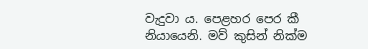වැදුවා ය. පෙළහර පෙර කී නියායෙනි. මව් කුසින් නික්ම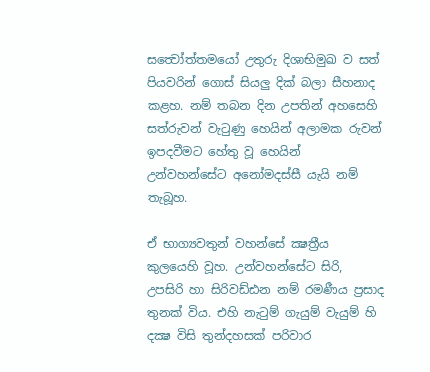සත්‍වෝත්තමයෝ උතුරු දිශාභිමුඛ ව සත් පියවරින් ගොස් සියලු දික් බලා සීහනාද කළහ. නම් තබන දින උපතින් අහසෙහි සත්රුවන් වැටුණු හෙයින් අලාමක රුවන් ඉපදවීමට හේතු වූ හෙයින් උන්වහන්සේට අනෝමදස්සී යැයි නම් තැබූහ.

ඒ භාග්‍යවතුන් වහන්සේ ක්‍ෂත්‍රීය කුලයෙහි වූහ. උන්වහන්සේට සිරි, උපසිරි හා සිරිවඩ්ඪන නම් රමණීය ප්‍රසාද තුනක් විය. එහි නැටුම් ගැයුම් වැයුම් හි දක්‍ෂ විසි තුන්දහසක් පරිවාර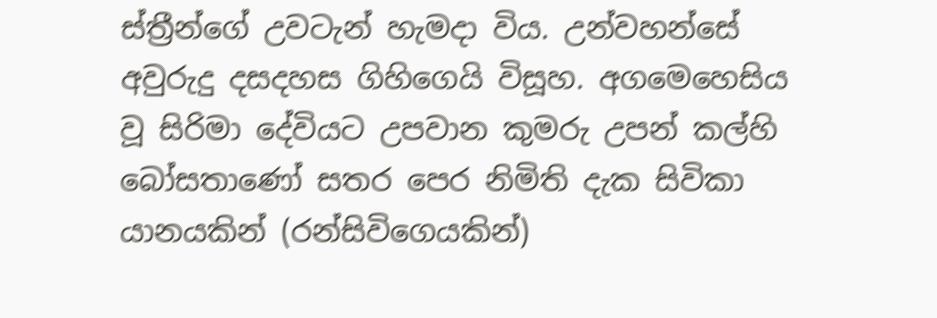ස්ත්‍රීන්ගේ උවටැන් හැමදා විය. උන්වහන්සේ අවුරුදු දසදහස ගිහිගෙයි විසූහ. අගමෙහෙසිය වූ සිරිමා දේවියට උපවාන කුමරු උපන් කල්හි බෝසතාණෝ සතර පෙර නිමිති දැක සිවිකා යානයකින් (රන්සිවිගෙයකින්)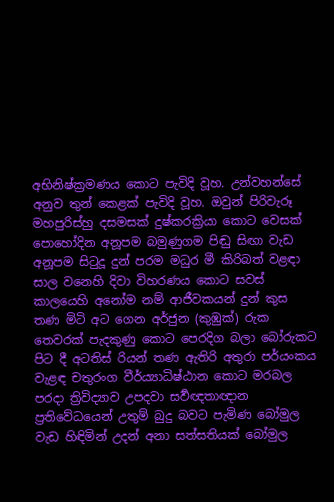අභිනිෂ්ක්‍රමණය කොට පැවිදි වූහ. උන්වහන්සේ අනුව තුන් කෙළක් පැවිදි වූහ. ඔවුන් පිරිවැරූ මහපුරිස්‍හු දසමසක් දුෂ්කරක්‍රියා කොට වෙසක් පොහෝදින අනූපම බමුණුගම පිඬු සිඟා වැඩ අනූපම සිටුදූ දුන් පරම මධුර මී කිරිබත් වළඳා සාල වනෙහි දිවා විහරණය කොට සවස් කාලයෙහි අනෝම නම් ආජීවකයන් දුන් කුස තණ මිටි අට ගෙන අර්ජුන (කුඹුක්) රුක තෙවරක් පැදකුණු කොට පෙරදිග බලා බෝරුකට පිට දී අටතිස් රියන් තණ ඇතිරි අතුරා පර්යංකය වැළඳ චතුරංග වීර්ය්‍යාධිෂ්ඨාන කොට මරබල පරදා ත්‍රිවිද්‍යාව උපදවා සර්‍වඥතාඥාන ප්‍රතිවේධයෙන් උතුම් බුදු බවට පැමිණ බෝමුල වැඩ හිඳිමින් උදන් අනා සත්සතියක් බෝමුල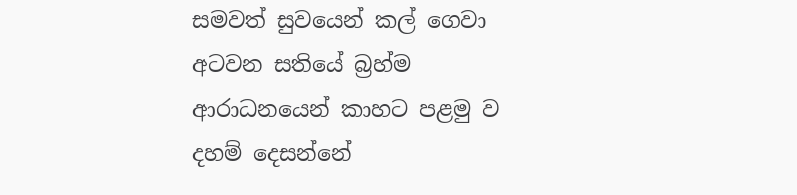සමවත් සුවයෙන් කල් ගෙවා අටවන සතියේ බ්‍රහ්ම ආරාධනයෙන් කාහට පළමු ව දහම් දෙසන්නේ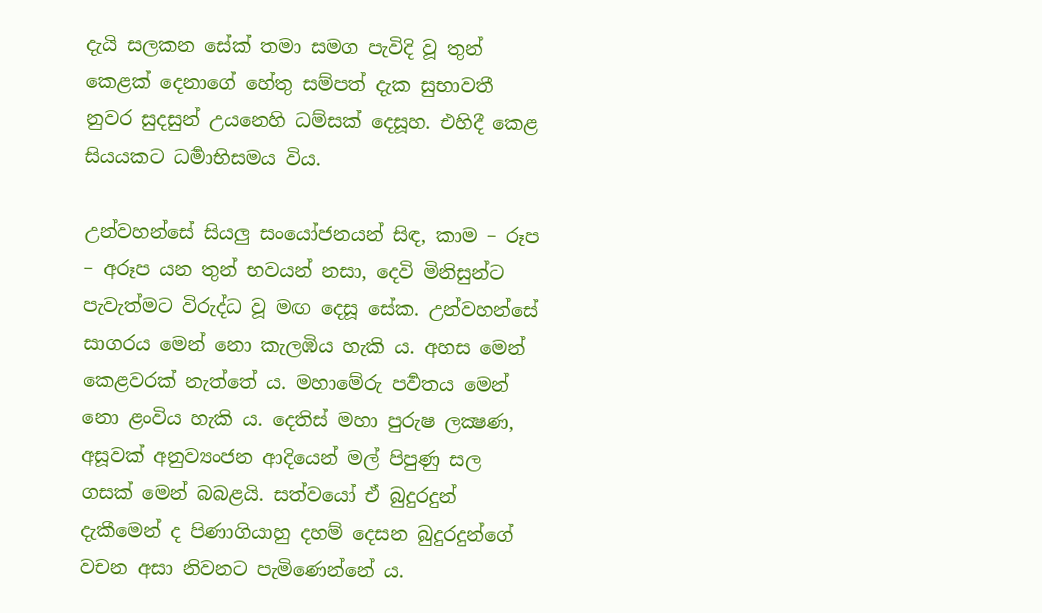දැයි සලකන සේක් තමා සමග පැවිදි වූ තුන් කෙළක් දෙනාගේ හේතු සම්පත් දැක සුභාවතී නුවර සුදසුන් උයනෙහි ධම්සක් දෙසූහ. එහිදී කෙළ සියයකට ධර්‍මාභිසමය විය.

උන්වහන්සේ සියලු සංයෝජනයන් සිඳ, කාම – රූප – අරූප යන තුන් භවයන් නසා, දෙවි මිනිසුන්ට පැවැත්මට විරුද්ධ වූ මඟ දෙසූ සේක. උන්වහන්සේ සාගරය මෙන් නො කැලඹිය හැකි ය. අහස මෙන් කෙළවරක් නැත්තේ ය. මහාමේරු පර්‍වතය මෙන් නො ළංවිය හැකි ය. දෙතිස් මහා පුරුෂ ලක්‍ෂණ, අසූවක් අනුව්‍යංජන ආදියෙන් මල් පිපුණු සල ගසක් මෙන් බබළයි. සත්වයෝ ඒ බුදුරදුන් දැකීමෙන් ද පිණාගියාහු දහම් දෙසන බුදුරදුන්ගේ වචන අසා නිවනට පැමිණෙන්නේ ය.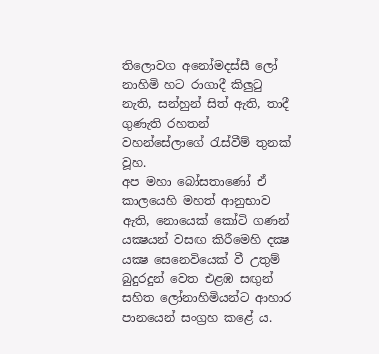තිලොවග අනෝමදස්සී ලෝ නාහිමි හට රාගාදී කිලුටු නැති, සන්හුන් සිත් ඇති, තාදී ගුණැති රහතන් වහන්සේලාගේ රැස්වීම් තුනක් වූහ.
අප මහා බෝසතාණෝ ඒ කාලයෙහි මහත් ආනුභාව ඇති, නොයෙක් කෝටි ගණන් යක්‍ෂයන් වසඟ කිරීමෙහි දක්‍ෂ යක්‍ෂ සෙනෙවියෙක් වී උතුම් බුදුරදුන් වෙත එළඹ සඟුන් සහිත ලෝනාහිමියන්ට ආහාර පානයෙන් සංග්‍රහ කළේ ය.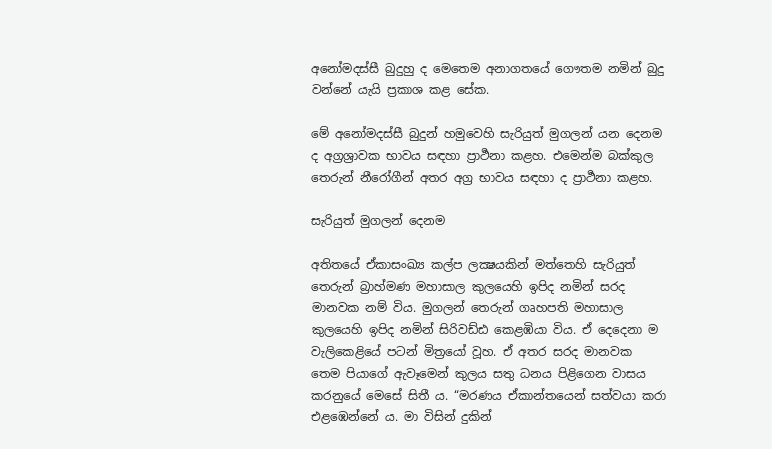අනෝමදස්සී බුදුහු ද මෙතෙම අනාගතයේ ගෞතම නමින් බුදු වන්නේ යැයි ප්‍රකාශ කළ සේක.

මේ අනෝමදස්සී බුදුන් හමුවෙහි සැරියුත් මුගලන් යන දෙනම ද අග්‍රශ්‍රාවක භාවය සඳහා ප්‍රාර්‍ථනා කළහ. එමෙන්ම බක්කුල තෙරුන් නීරෝගීන් අතර අග්‍ර භාවය සඳහා ද ප්‍රාර්‍ථනා කළහ.

සැරියුත් මුගලන් දෙනම

අතිතයේ ඒකාසංඛ්‍ය කල්ප ලක්‍ෂයකින් මත්තෙහි සැරියුත් තෙරුන් බ්‍රාහ්මණ මහාසාල කුලයෙහි ඉපිද නමින් සරද මානවක නම් විය. මුගලන් තෙරුන් ගෘහපති මහාසාල කුලයෙහි ඉපිද නමින් සිරිවඩ්ඪ කෙළඹියා විය. ඒ දෙදෙනා ම වැලිකෙළියේ පටන් මිත්‍රයෝ වූහ. ඒ අතර සරද මානවක තෙම පියාගේ ඇවෑමෙන් කුලය සතු ධනය පිළිගෙන වාසය කරනුයේ මෙසේ සිතී ය. “මරණය ඒකාන්තයෙන් සත්වයා කරා එළඹෙන්නේ ය. මා විසින් දුකින්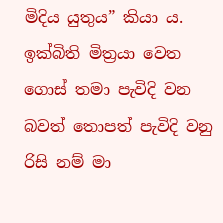මිදිය යුතුය” කියා ය. ඉක්බිති මිත්‍රයා වෙත ගොස් තමා පැවිදි වන බවත් තොපත් පැවිදි වනු රිසි නම් මා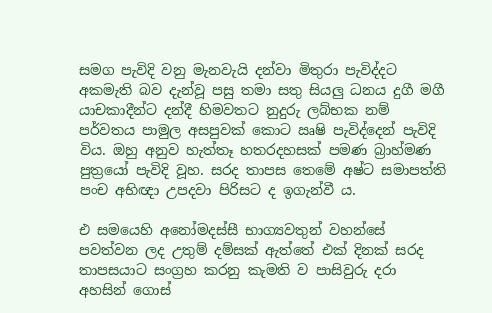සමග පැවිදි වනු මැනවැයි දන්වා මිතුරා පැවිද්දට අකමැති බව දැන්වූ පසු තමා සතු සියලු ධනය දුගී මගී යාචකාදීන්ට දන්දී හිමවතට නුදුරු ලබ්භක නම් පර්වතය පාමුල අසපුවක් කොට ඍෂි පැවිද්දෙන් පැවිදි විය. ඔහු අනුව හැත්තෑ හතරදහසක් පමණ බ්‍රාහ්මණ පුත්‍රයෝ පැවිදි වූහ. සරද තාපස තෙමේ අෂ්ට සමාපත්ති පංච අභිඥා උපදවා පිරිසට ද ඉගැන්වී ය.

එ සමයෙහි අනෝමදස්සී භාග්‍යවතුන් වහන්සේ පවත්වන ලද උතුම් දම්සක් ඇත්තේ එක් දිනක් සරද තාපසයාට සංග්‍රහ කරනු කැමති ව පාසිවුරු දරා අහසින් ගොස්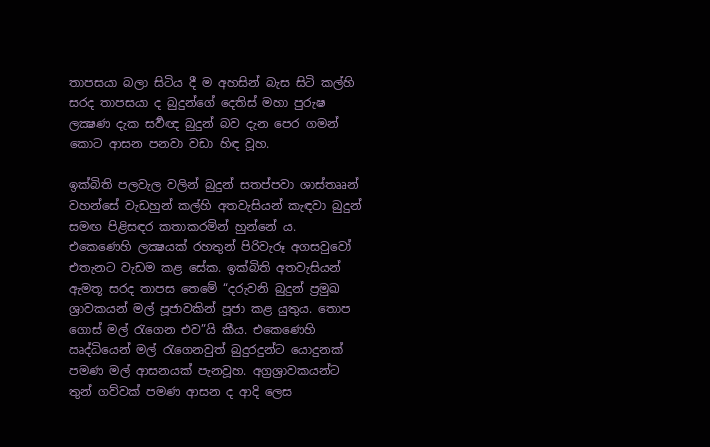තාපසයා බලා සිටිය දී ම අහසින් බැස සිටි කල්හි සරද තාපසයා ද බුදුන්ගේ දෙතිස් මහා පුරුෂ ලක්‍ෂණ දැක සර්‍වඥ බුදුන් බව දැන පෙර ගමන් කොට ආසන පනවා වඩා හිඳ වූහ.

ඉක්බිති පලවැල වලින් බුදුන් සතප්පවා ශාස්තෲන් වහන්සේ වැඩහුන් කල්හි අතවැසියන් කැඳවා බුදුන් සමඟ පිළිසඳර කතාකරමින් හුන්නේ ය. එකෙණෙහි ලක්‍ෂයක් රහතුන් පිරිවැරූ අගසවුවෝ එතැනට වැඩම කළ සේක. ඉක්බිති අතවැසියන් ඇමතූ සරද තාපස තෙමේ “දරුවනි බුදුන් ප්‍රමුඛ ශ්‍රාවකයන් මල් පූජාවකින් පූජා කළ යුතුය. තොප ගොස් මල් රැගෙන එව”යි කීය. එකෙණෙහි ඍද්ධියෙන් මල් රැගෙනවුත් බුදුරදුන්ට යොදුනක් පමණ මල් ආසනයක් පැනවූහ. අග්‍රශ්‍රාවකයන්ට තුන් ගව්වක් පමණ ආසන ද ආදි ලෙස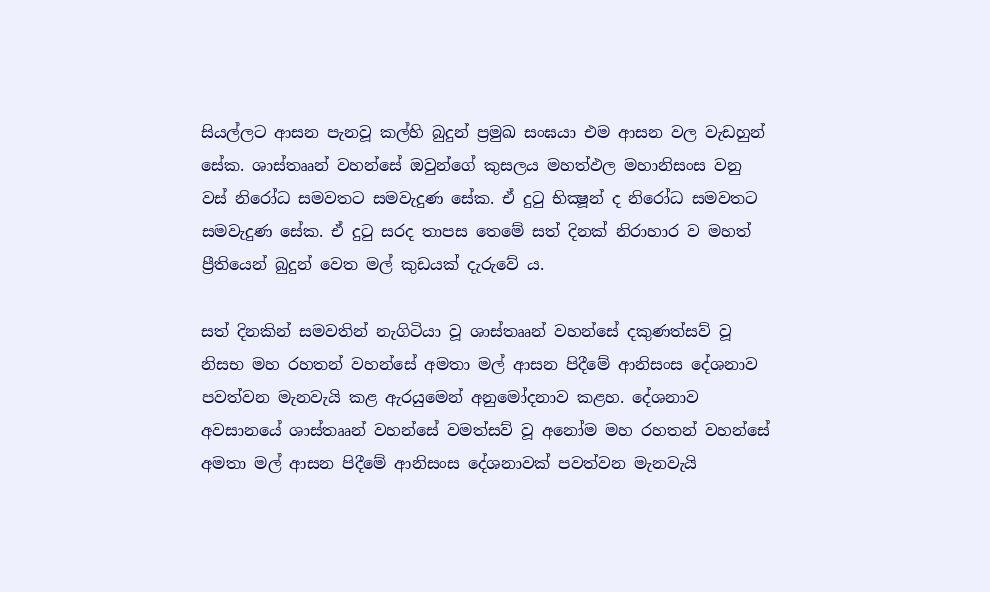සියල්ලට ආසන පැනවූ කල්හි බුදුන් ප්‍රමුඛ සංඝයා එම ආසන වල වැඩහුන් සේක. ශාස්තෲන් වහන්සේ ඔවුන්ගේ කුසලය මහත්ඵල මහානිසංස වනු වස් නිරෝධ සමවතට සමවැදුණ සේක. ඒ දුටු භික්‍ෂූන් ද නිරෝධ සමවතට සමවැදුණ සේක. ඒ දුටු සරද තාපස තෙමේ සත් දිනක් නිරාහාර ව මහත් ප්‍රීතියෙන් බුදුන් වෙත මල් කුඩයක් දැරුවේ ය.

සත් දිනකින් සමවතින් නැගිටියා වූ ශාස්තෲන් වහන්සේ දකුණත්සව් වූ නිසභ මහ රහතන් වහන්සේ අමතා මල් ආසන පිදීමේ ආනිසංස දේශනාව පවත්වන මැනවැයි කළ ඇරයුමෙන් අනුමෝදනාව කළහ. දේශනාව අවසානයේ ශාස්තෲන් වහන්සේ වමත්සව් වූ අනෝම මහ රහතන් වහන්සේ අමතා මල් ආසන පිදීමේ ආනිසංස දේශනාවක් පවත්වන මැනවැයි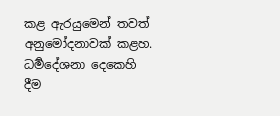කළ ඇරයුමෙන් තවත් අනුමෝදනාවක් කළහ. ධර්‍මදේශනා දෙකෙහි දීම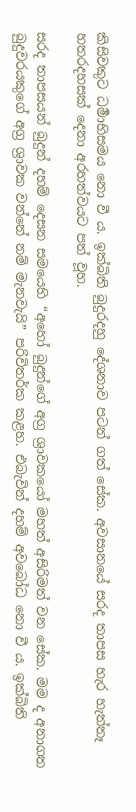කිසිවකුට ධර්‍මාභිසමය නො වී ය. ඉක්බිති බුදුරදහු දේශනාව පටන් ගත් සේක. අවසානයේ සරද තාපස හැර හැත්තෑ හතරදහසක් දෙනා අරහත්වයට පත් වූහ.

සරද තාපසයන් බුදුන් දහම් දෙසන සමයෙහි “අහෝ බුදුන්ගේ අග්‍ර ශ්‍රාවකයෝ මහත් අසිරිමත් වන සේක. මම ද අනාගත බුදුවරයකුගේ අග්‍ර ශ්‍රාවක වන්නේ නම් මැනවැයි” පරිවිතර්ක කළහ. එබැවින් දහම් අවබෝධ නො වී ය. ඉක්බිති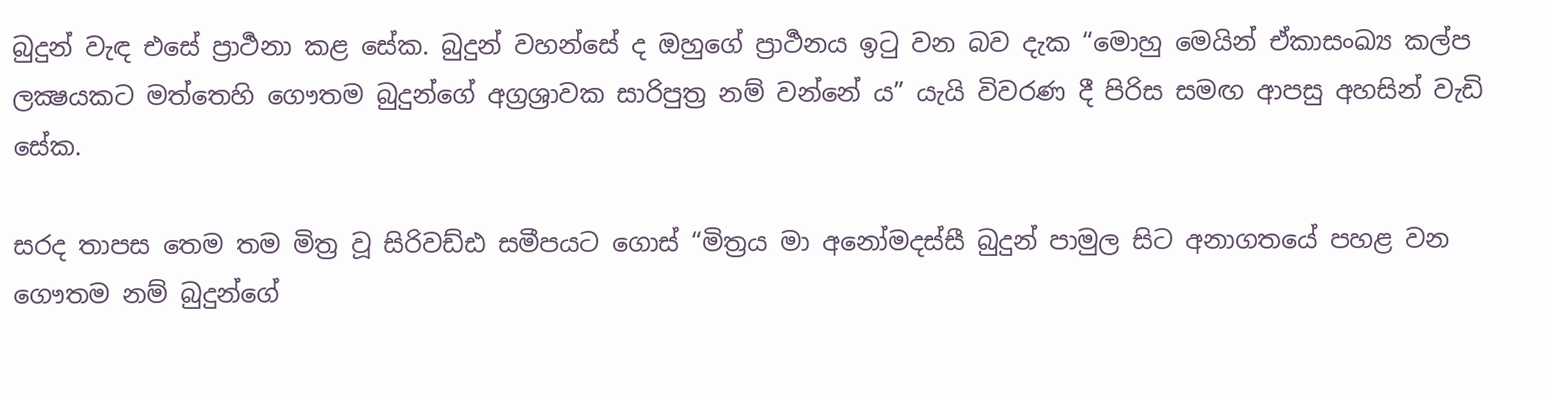බුදුන් වැඳ එසේ ප්‍රාර්‍ථනා කළ සේක. බුදුන් වහන්සේ ද ඔහුගේ ප්‍රාර්‍ථනය ඉටු වන බව දැක “මොහු මෙයින් ඒකාසංඛ්‍ය කල්ප ලක්‍ෂයකට මත්තෙහි ගෞතම බුදුන්ගේ අග්‍රශ්‍රාවක සාරිපුත්‍ර නම් වන්නේ ය” යැයි විවරණ දී පිරිස සමඟ ආපසු අහසින් වැඩි සේක.

සරද තාපස තෙම තම මිත්‍ර වූ සිරිවඩ්ඪ සමීපයට ගොස් “මිත්‍රය මා අනෝමදස්සී බුදුන් පාමුල සිට අනාගතයේ පහළ වන ගෞතම නම් බුදුන්ගේ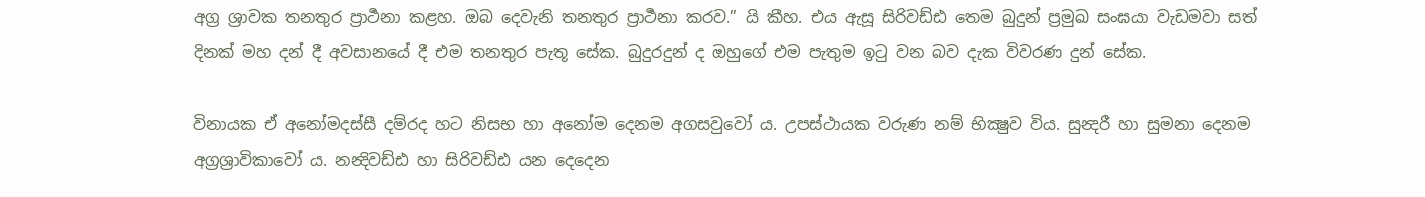අග්‍ර ශ්‍රාවක තනතුර ප්‍රාර්‍ථනා කළහ. ඔබ දෙවැනි තනතුර ප්‍රාර්‍ථනා කරව.” යි කීහ. එය ඇසූ සිරිවඩ්ඪ තෙම බුදුන් ප්‍රමුඛ සංඝයා වැඩමවා සත් දිනක් මහ දන් දී අවසානයේ දී එම තනතුර පැතූ සේක. බුදුරදුන් ද ඔහුගේ එම පැතුම ඉටු වන බව දැක විවරණ දුන් සේක.

විනායක ඒ අනෝමදස්සී දම්රද හට නිසභ හා අනෝම දෙනම අගසවුවෝ ය. උපස්ථායක වරුණ නම් භික්‍ෂුව විය. සුන්‍දරී හා සුමනා දෙනම අග්‍රශ්‍රාවිකාවෝ ය. නන්‍දිවඩ්ඪ හා සිරිවඩ්ඪ යන දෙදෙන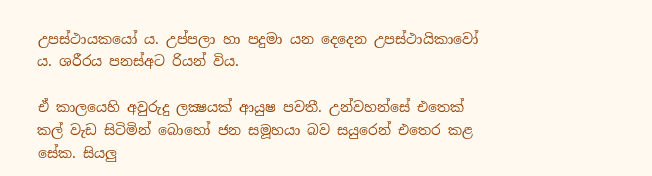උපස්ථායකයෝ ය. උප්පලා හා පදුමා යන දෙදෙන උපස්ථායිකාවෝ ය. ශරීරය පනස්අට රියන් විය.

ඒ කාලයෙහි අවුරුදු ලක්‍ෂයක් ආයුෂ පවතී. උන්වහන්සේ එතෙක් කල් වැඩ සිටිමින් බොහෝ ජන සමූහයා බව සයුරෙන් එතෙර කළ සේක. සියලු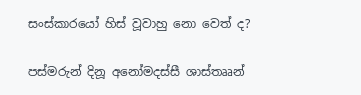සංස්කාරයෝ හිස් වූවාහු නො වෙත් ද?

පස්මරුන් දිනූ අනෝමදස්සී ශාස්තෲන්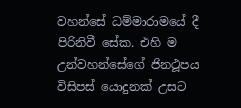වහන්සේ ධම්මාරාමයේ දී පිරිනිවී සේක. එහි ම උන්වහන්සේගේ ජිනථූපය විසිපස් යොදුනක් උසට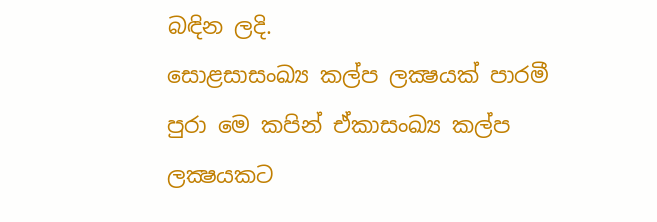බඳින ලදි.
සොළසාසංඛ්‍ය කල්ප ලක්‍ෂයක් පාරමී පුරා මෙ කපින් ඒකාසංඛ්‍ය කල්ප ලක්‍ෂයකට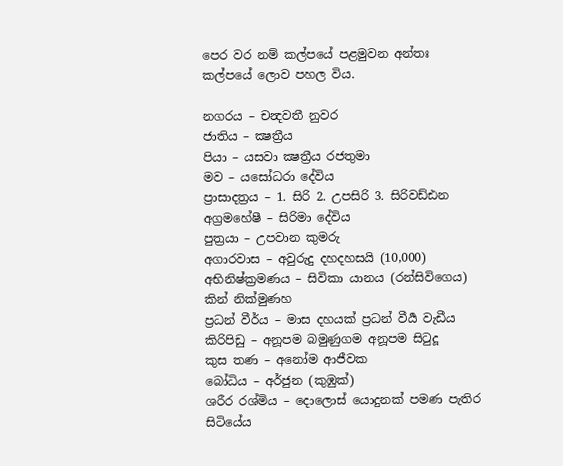පෙර වර නම් කල්පයේ පළමුවන අන්තඃ කල්පයේ ලොව පහල විය.

නගරය – චන්‍දවතී නුවර
ජාතිය – ක්‍ෂත්‍රීය
පියා – යසවා ක්‍ෂත්‍රීය රජතුමා
මව – යසෝධරා දේවිය
ප්‍රාසාදත්‍රය – 1. සිරි 2. උපසිරි 3. සිරිවඩ්ඪන
අග්‍රමහේෂී – සිරිමා දේවිය
පුත්‍රයා – උපවාන කුමරු
අගාරවාස – අවුරුදු දහදහසයි (10,000)
අභිනිෂ්ක්‍රමණය – සිවිකා යානය (රන්සිවිගෙය) කින් නික්මුණහ
ප්‍රධන් වීර්ය – මාස දහයක් ප්‍රධන් වීර්‍ය වැඩීය
කිරිපිඩු – අනූපම බමුණුගම අනූපම සිටුදූ
කුස තණ – අනෝම ආජීවක
බෝධිය – අර්ජුන (කුඹුක්)
ශරීර රශ්මිය – දොලොස් යොදුනක් පමණ පැතිර සිටියේය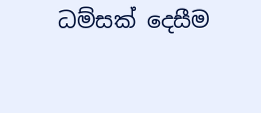ධම්සක් දෙසීම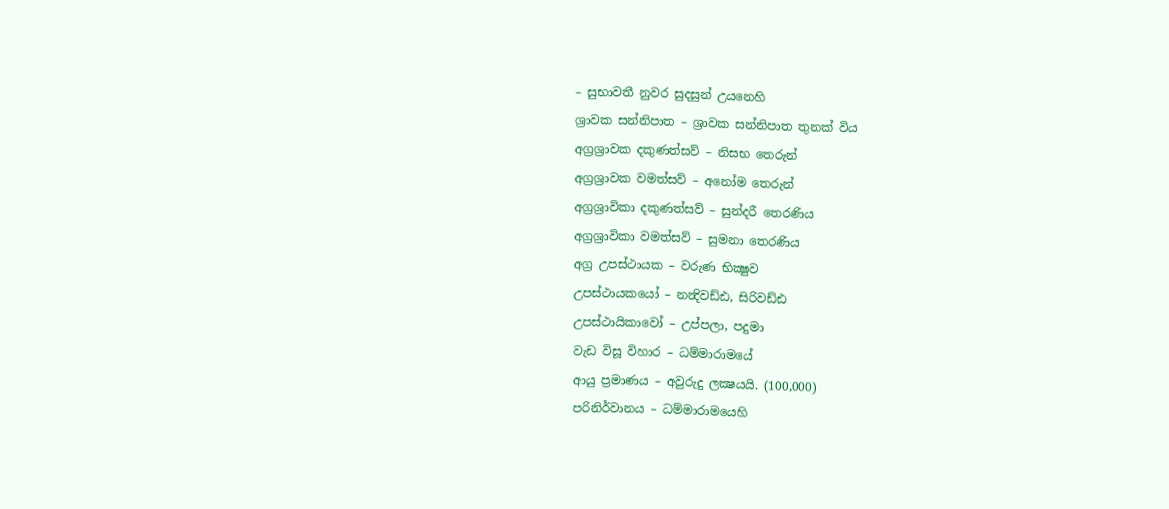– සුභාවතී නුවර සුදසුන් උයනෙහි
ශ්‍රාවක සන්නිපාත – ශ්‍රාවක සන්නිපාත තුනක් විය
අග්‍රශ්‍රාවක දකුණත්සව් – නිසභ තෙරුන්
අග්‍රශ්‍රාවක වමත්සව් – අනෝම තෙරුන්
අග්‍රශ්‍රාවිකා දකුණත්සව් – සුන්දරී තෙරණිය
අග්‍රශ්‍රාවිකා වමත්සව් – සුමනා තෙරණිය
අග්‍ර උපස්ථායක – වරුණ භික්‍ෂුව
උපස්ථායකයෝ – නන්‍දිවඩ්ඪ, සිරිවඩ්ඪ
උපස්ථායිකාවෝ – උප්පලා, පදුමා
වැඩ විසූ විහාර – ධම්මාරාමයේ
ආයු ප්‍රමාණය – අවුරුදු ලක්‍ෂයයි. (100,000)
පරිනිර්වානය – ධම්මාරාමයෙහි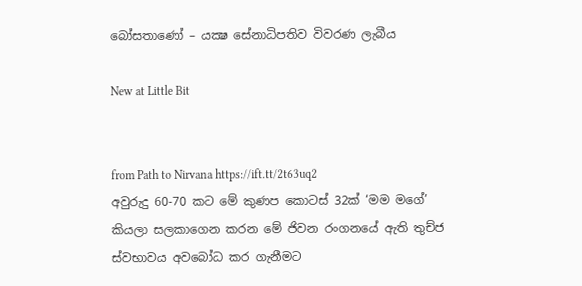බෝසතාණෝ – යක්‍ෂ සේනාධිපතිව විවරණ ලැබීය

New at Little Bit


from Path to Nirvana https://ift.tt/2t63uq2
අවුරුදු 60-70 කට මේ කුණප කොටස් 32ක් ‘මම මගේ’ කියලා සලකාගෙන කරන මේ ජිවන රංගනයේ ඇති තුච්ජ ස්වභාවය අවබෝධ කර ගැනීමට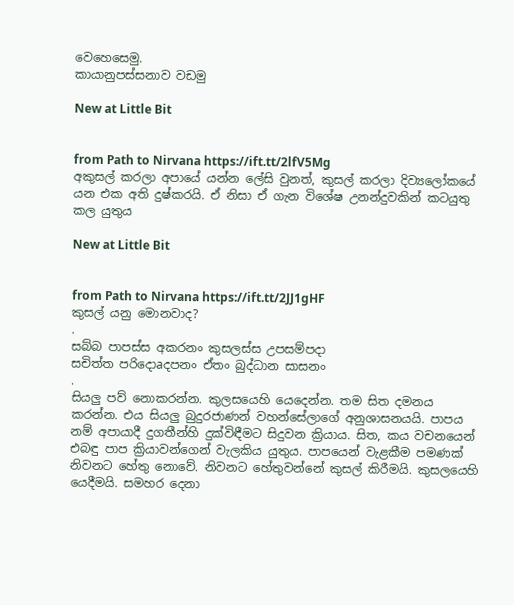වෙහෙසෙමු.
කායානුපස්සනාව වඩමු

New at Little Bit


from Path to Nirvana https://ift.tt/2lfV5Mg
අකුසල් කරලා අපායේ යන්න ලේසි වුනත්, කුසල් කරලා දිව්‍යලෝකයේ යන එක අති දුෂ්කරයි. ඒ නිසා ඒ ගැන විශේෂ උනන්දුවකින් කටයුතු කල යුතුය

New at Little Bit


from Path to Nirvana https://ift.tt/2JJ1gHF
කුසල් යනු මොනවාද?
.
සබ්බ පාපස්‌ස අකරනං කුසලස්‌ස උපසම්පදා
සචිත්ත පරිදොaදපනං ඒතං බුද්ධාන සාසනං
.
සියලු පව් නොකරන්න. කුලසයෙහි යෙදෙන්න. තම සිත දමනය කරන්න. එය සියලු බුදුරජාණන් වහන්සේලාගේ අනුශාසනයයි. පාපය නම් අපායාදී දුගතීන්හි දුක්‌විඳීමට සිදුවන ක්‍රියාය. සිත, කය වචනයෙන් එබඳු පාප ක්‍රියාවන්ගෙන් වැලකිය යුතුය. පාපයෙන් වැළකීම පමණක්‌ නිවනට හේතු නොවේ. නිවනට හේතුවන්නේ කුසල් කිරීමයි. කුසලයෙහි යෙදීමයි. සමහර දෙනා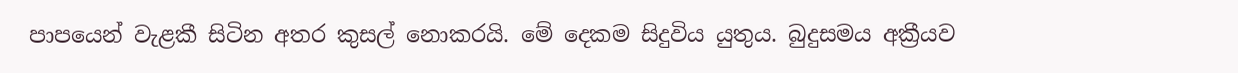පාපයෙන් වැළකී සිටින අතර කුසල් නොකරයි. මේ දෙකම සිදුවිය යුතුය. බුදුසමය අක්‍රීයව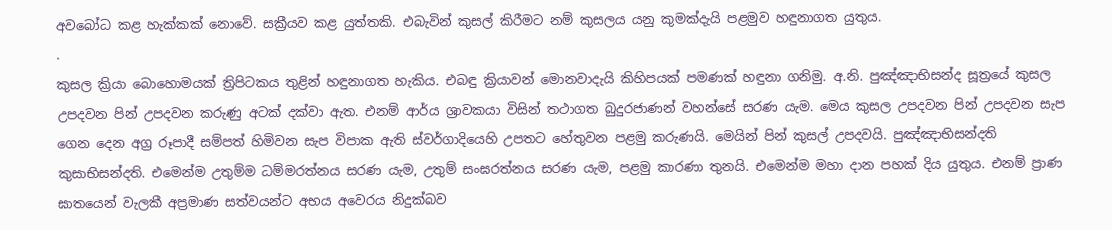අවබෝධ කළ හැක්‌කක්‌ නොවේ. සක්‍රීයව කළ යුත්තකි. එබැවින් කුසල් කිරීමට නම් කුසලය යනු කුමක්‌දැයි පළමුව හඳුනාගත යුතුය.
.
කුසල ක්‍රියා බොහොමයක්‌ ත්‍රිපිටකය තුළින් හඳුනාගත හැකිය. එබඳු ක්‍රියාවන් මොනවාදැයි කිහිපයක්‌ පමණක්‌ හඳුනා ගනිමු. අ.නි. පුඤ්ඤාභිසන්ද සූත්‍රයේ කුසල උපදවන පින් උපදවන කරුණු අටක්‌ දක්‌වා ඇත. එනම් ආර්ය ශ්‍රාවකයා විසින් තථාගත බුදුරජාණන් වහන්සේ සරණ යැම. මෙය කුසල උපදවන පින් උපදවන සැප ගෙන දෙන අග්‍ර රූපාදී සම්පත් හිමිවන සැප විපාක ඇති ස්‌වර්ගාදියෙහි උපතට හේතුවන පළමු කරුණයි. මෙයින් පින් කුසල් උපදවයි. පුඤ්ඤාභිසන්දති කුසාභිසන්දති. එමෙන්ම උතුම්ම ධම්මරත්නය සරණ යැම, උතුම් සංඝරත්නය සරණ යැම, පළමු කාරණා තුනයි. එමෙන්ම මහා දාන පහක්‌ දිය යුතුය. එනම් ප්‍රාණ ඝාතයෙන් වැලකී අප්‍රමාණ සත්වයන්ට අභය අවෙරය නිදුක්‌බව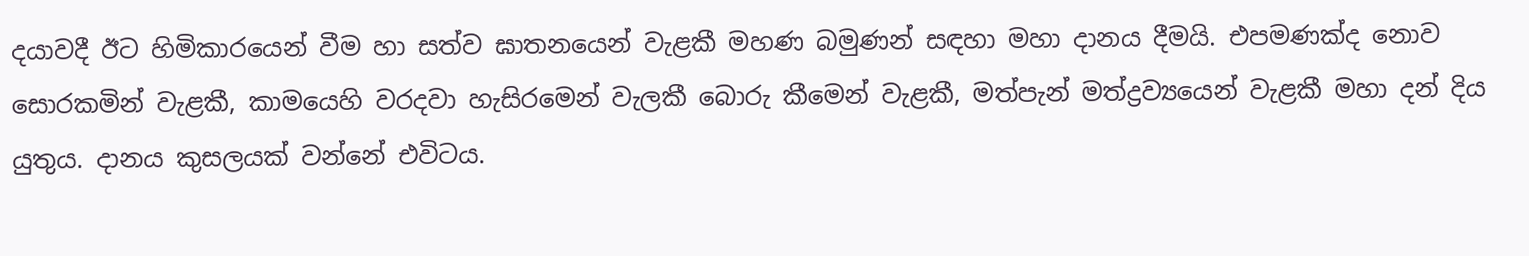දයාවදී ඊට හිමිකාරයෙන් වීම හා සත්ව ඝාතනයෙන් වැළකී මහණ බමුණන් සඳහා මහා දානය දීමයි. එපමණක්‌ද නොව සොරකමින් වැළකී, කාමයෙහි වරදවා හැසිරමෙන් වැලකී බොරු කීමෙන් වැළකී, මත්පැන් මත්ද්‍රව්‍යයෙන් වැළකී මහා දන් දිය යුතුය. දානය කුසලයක්‌ වන්නේ එවිටය.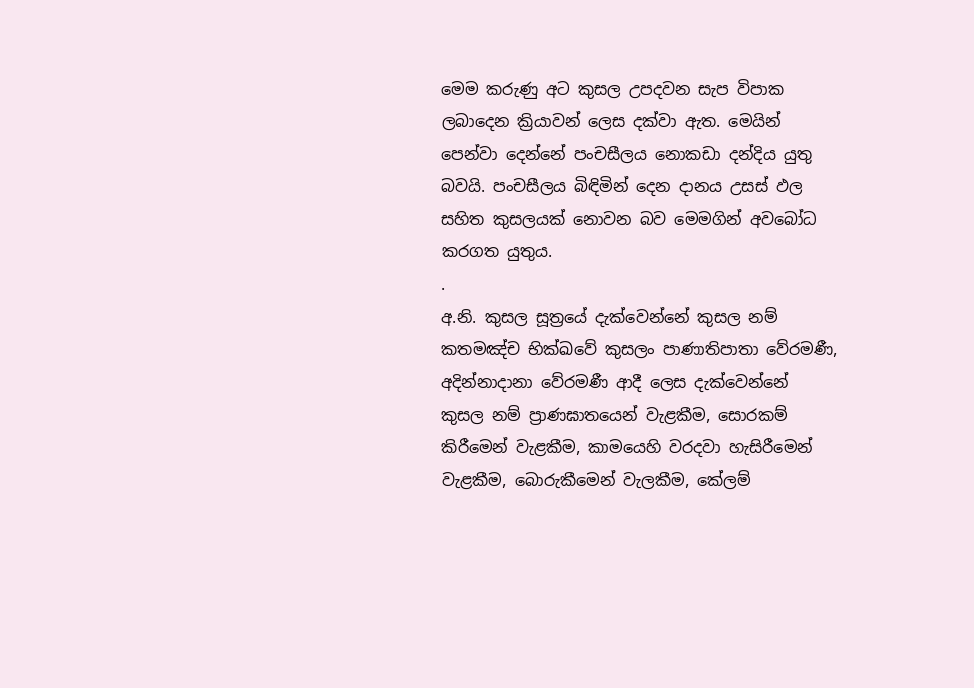මෙම කරුණු අට කුසල උපදවන සැප විපාක ලබාදෙන ක්‍රියාවන් ලෙස දක්‌වා ඇත. මෙයින් පෙන්වා දෙන්නේ පංචසීලය නොකඩා දන්දිය යුතු බවයි. පංචසීලය බිඳිමින් දෙන දානය උසස්‌ ඵල සහිත කුසලයක්‌ නොවන බව මෙමගින් අවබෝධ කරගත යුතුය.
.
අ.නි. කුසල සූත්‍රයේ දැක්‌වෙන්නේ කුසල නම් කතමඤ්ච භික්‌ඛවේ කුසලං පාණාතිපාතා වේරමණී, අදින්නාදානා වේරමණී ආදී ලෙස දැක්‌වෙන්නේ කුසල නම් ප්‍රාණඝාතයෙන් වැළකීම, සොරකම් කිරීමෙන් වැළකීම, කාමයෙහි වරදවා හැසිරීමෙන් වැළකීම, බොරුකීමෙන් වැලකීම, කේලම්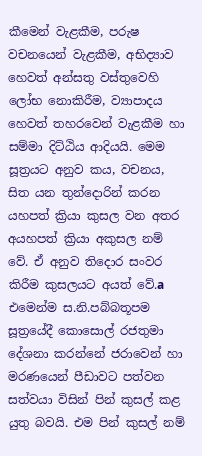කීමෙන් වැළකීම, පරුෂ වචනයෙන් වැළකීම, අභිද්‍යාව හෙවත් අන්සතු වස්‌තුවෙහි ලෝභ නොකිරීම, ව්‍යාපාදය හෙවත් තහරවෙන් වැළකීම හා සම්මා දිට්‌ඨිය ආදියයි. මෙම සූත්‍රයට අනුව කය, වචනය, සිත යන තුන්දොරින් කරන යහපත් ක්‍රියා කුසල වන අතර අයහපත් ක්‍රියා අකුසල නම් වේ. ඒ අනුව තිදොර සංවර කිරීම කුසලයට අයත් වේ.a එමෙන්ම ස.නි.පබ්බතූපම සූත්‍රයේදී කොසොල් රජතුමා දේශනා කරන්නේ ජරාවෙන් හා මරණයෙන් පීඩාවට පත්වන සත්වයා විසින් පින් කුසල් කළ යුතු බවයි. එම පින් කුසල් නම්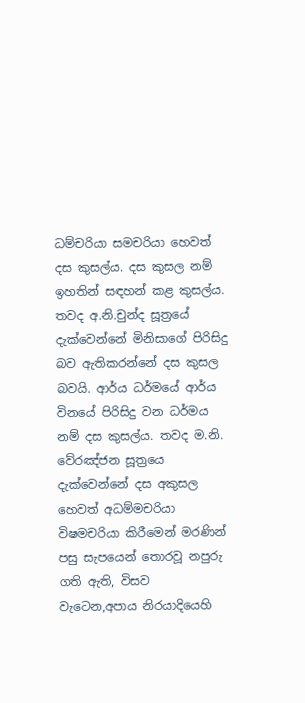ධම්චරියා සමචරියා හෙවත් දස කුසල්ය. දස කුසල නම් ඉහතින් සඳහන් කළ කුසල්ය. තවද අ.නි.චුන්ද සූත්‍රයේ දැක්‌වෙන්නේ මිනිසාගේ පිරිසිදු බව ඇතිකරන්නේ දස කුසල බවයි. ආර්ය ධර්මයේ ආර්ය විනයේ පිරිසිදු වන ධර්මය නම් දස කුසල්ය. තවද ම.නි. වේරඤ්ජන සූත්‍රයෙ දැක්‌වෙන්නේ දස අකුසල හෙවත් අධම්මචරියා විෂමචරියා කිරීමෙන් මරණින් පසු සැපයෙන් තොරවූ නපුරු ගති ඇති, විසව වැටෙන,අපාය නිරයාදියෙහි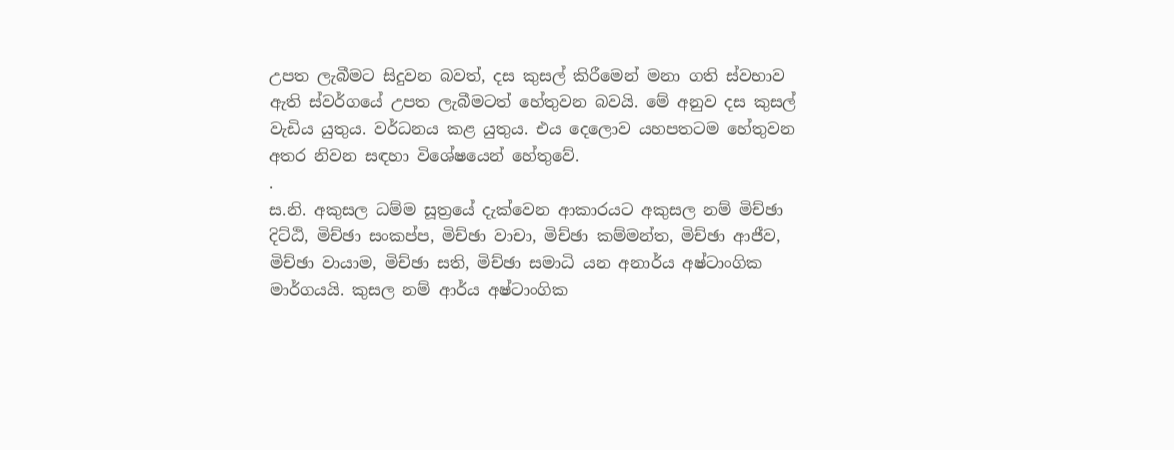උපත ලැබීමට සිදුවන බවත්, දස කුසල් කිරීමෙන් මනා ගති ස්‌වභාව ඇති ස්‌වර්ගයේ උපත ලැබීමටත් හේතුවන බවයි. මේ අනුව දස කුසල් වැඩිය යුතුය. වර්ධනය කළ යුතුය. එය දෙලොව යහපතටම හේතුවන අතර නිවන සඳහා විශේෂයෙන් හේතුවේ.
.
ස.නි. අකුසල ධම්ම සූත්‍රයේ දැක්‌වෙන ආකාරයට අකුසල නම් මිච්ඡා දිට්‌ඨි, මිච්ඡා සංකප්ප, මිච්ඡා වාචා, මිච්ඡා කම්මන්ත, මිච්ඡා ආජීව, මිච්ඡා වායාම, මිච්ඡා සති, මිච්ඡා සමාධි යන අනාර්ය අෂ්ටාංගික මාර්ගයයි. කුසල නම් ආර්ය අෂ්ටාංගික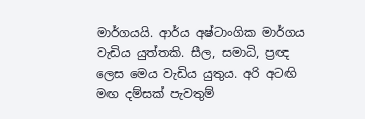මාර්ගයයි. ආර්ය අෂ්ටාංගික මාර්ගය වැඩිය යුත්තකි. සීල, සමාධි, ප්‍රඥ ලෙස මෙය වැඩිය යුතුය. අරි අටඟි මඟ දම්සක්‌ පැවතුම්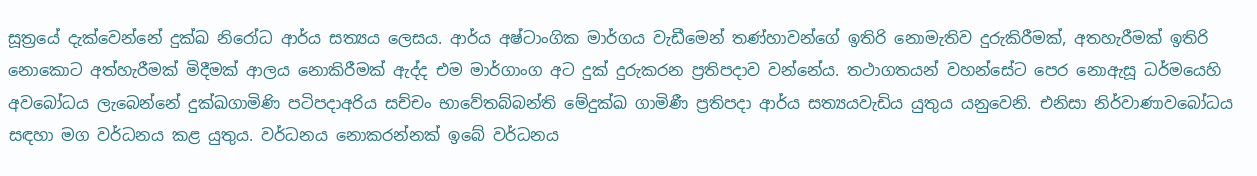සූත්‍රයේ දැක්‌වෙන්නේ දුක්‌ඛ නිරෝධ ආර්ය සත්‍යය ලෙසය. ආර්ය අෂ්ටාංගික මාර්ගය වැඩීමෙන් තණ්‌හාවන්ගේ ඉතිරි නොමැතිව දුරුකිරීමක්‌, අතහැරීමක්‌ ඉතිරි නොකොට අත්හැරීමක්‌ මිදීමක්‌ ආලය නොකිරීමක්‌ ඇද්ද එම මාර්ගාංග අට දුක්‌ දුරුකරන ප්‍රතිපදාව වන්නේය. තථාගතයන් වහන්සේට පෙර නොඇසූ ධර්මයෙහි අවබෝධය ලැබෙන්නේ දුක්‌ඛගාමිණි පටිපදාඅරිය සච්චං භාවේතබ්බන්ති මේදුක්‌ඛ ගාමිණී ප්‍රතිපදා ආර්ය සත්‍යයවැඩිය යුතුය යනුවෙනි. එනිසා නිර්වාණාවබෝධය සඳහා මග වර්ධනය කළ යුතුය. වර්ධනය නොකරන්නක්‌ ඉබේ වර්ධනය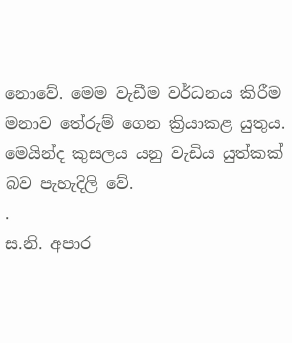නොවේ. මෙම වැඩීම වර්ධනය කිරීම මනාව තේරුම් ගෙන ක්‍රියාකළ යුතුය. මෙයින්ද කුසලය යනු වැඩිය යුත්කක්‌ බව පැහැදිලි වේ.
.
ස.නි. අපාර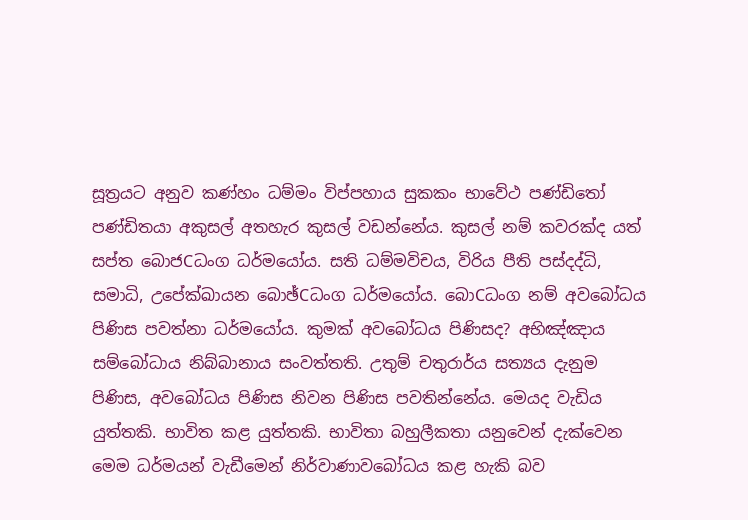සූත්‍රයට අනුව කණ්‌හං ධම්මං විප්පහාය සුකකං භාවේථ පණ්‌ඩිතෝ පණ්‌ඩිතයා අකුසල් අතහැර කුසල් වඩන්නේය. කුසල් නම් කවරක්‌ද යත් සප්ත බොජCධංග ධර්මයෝය. සති ධම්මවිචය, විරිය පීති පස්‌දද්ධි, සමාධි, උපේක්‌ඛායන බොඡ්Cධංග ධර්මයෝය. බොCධංග නම් අවබෝධය පිණිස පවත්නා ධර්මයෝය. කුමක්‌ අවබෝධය පිණිසද? අභිඤ්ඤාය සම්බෝධාය නිබ්බානාය සංවත්තති. උතුම් චතුරාර්ය සත්‍යය දැනුම පිණිස, අවබෝධය පිණිස නිවන පිණිස පවතින්නේය. මෙයද වැඩිය යුත්තකි. භාවිත කළ යුත්තකි. භාවිතා බහුලීකතා යනුවෙන් දැක්‌වෙන මෙම ධර්මයන් වැඩීමෙන් නිර්වාණාවබෝධය කළ හැකි බව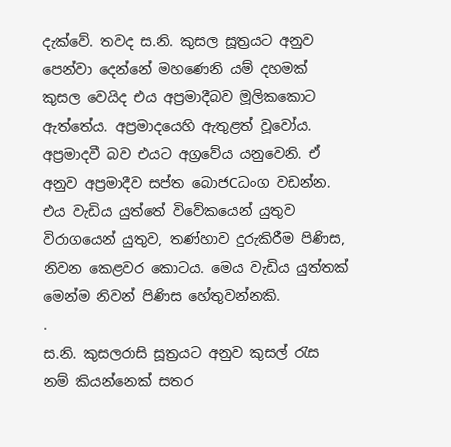දැක්‌වේ. තවද ස.නි. කුසල සූත්‍රයට අනුව පෙන්වා දෙන්නේ මහණෙනි යම් දහමක්‌ කුසල වෙයිද එය අප්‍රමාදීබව මූලිකකොට ඇත්තේය. අප්‍රමාදයෙහි ඇතුළත් වූවෝය. අප්‍රමාදවී බව එයට අග්‍රවේය යනුවෙනි. ඒ අනුව අප්‍රමාදීව සප්ත බොජCධංග වඩන්න. එය වැඩිය යුත්තේ විවේකයෙන් යුතුව විරාගයෙන් යුතුව, තණ්‌හාව දුරුකිරීම පිණිස, නිවන කෙළවර කොටය. මෙය වැඩිය යුත්තක්‌ මෙන්ම නිවන් පිණිස හේතුවන්නකි.
.
ස.නි. කුසලරාසි සූත්‍රයට අනුව කුසල් රැස නම් කියන්නෙක්‌ සතර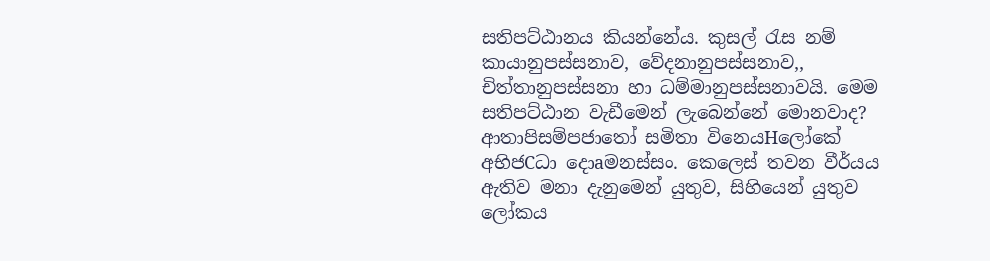සතිපට්‌ඨානය කියන්නේය. කුසල් රැස නම් කායානුපස්‌සනාව, වේදනානුපස්‌සනාව,, චිත්තානුපස්‌සනා හා ධම්මානුපස්‌සනාවයි. මෙම සතිපට්‌ඨාන වැඩීමෙන් ලැබෙන්නේ මොනවාද? ආතාපිසම්පජාතෝ සමිතා විනෙයHලෝකේ අභිජCධා දොaමනස්‌සං. කෙලෙස්‌ තවන වීර්යය ඇතිව මනා දැනුමෙන් යුතුව, සිහියෙන් යුතුව ලෝකය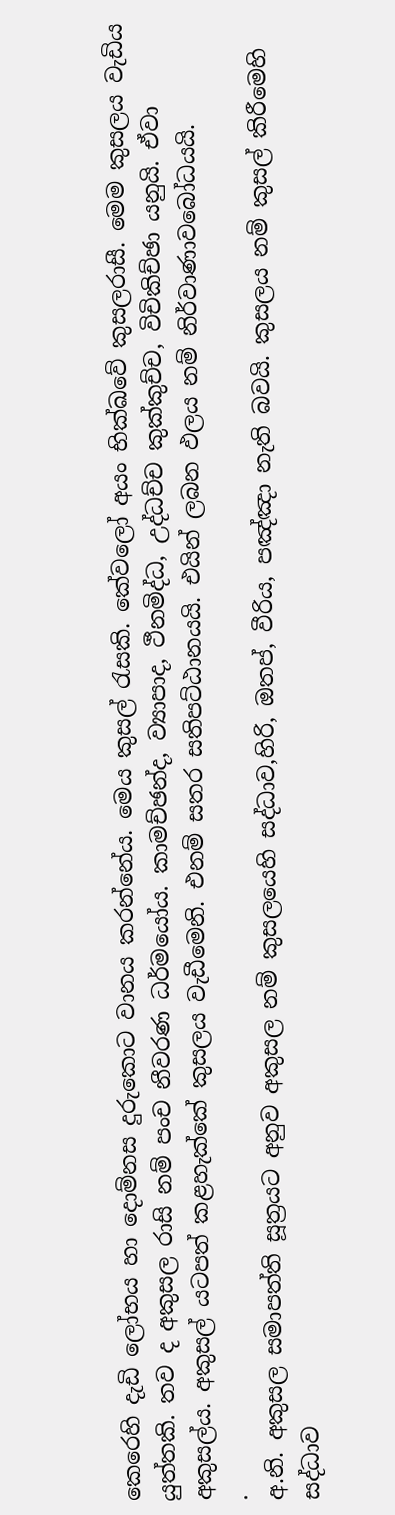කෙරෙහි දැඩි ලෝභය හා දොම්නස දුරුකොට වානය කරන්නේය. මෙය කුසල් රැසකි. කේවලෝ අයං භික්‌ඛවේ කුසලරාසී. මෙම කුසලය වැඩිය යුත්තකි. තව ද අකුසල රාසි නම් පංච නීවරණ ධර්මයෝය. කාමච්ඡන්ද, ව්‍යාපාද, ථීනමිද්ධ, උද්ධච්ච කුක්‌කුච්ච, විචිකිච්ඡා යනුයි. ඒවා අකුසල්ය. අකුසල් යටපත් කළහැක්‌කේ කුසලය වැඩීමෙනි. එනම් සතර සතිපට්‌ඨානයයි. එයින් ලබන ඵලය නම් නිර්වාණාවබෝධයයි.
.
අ.නි. අකුසල සමාපත්ති සූත්‍රයට අනුව අකුසල නම් කුසලයෙහි සද්ධාව,හිරි, ඔතප්, වීරිය, පඤ්ඤා නැති බවයි. කුසලය නම් කුසල් කිරීමෙහි සද්ධාව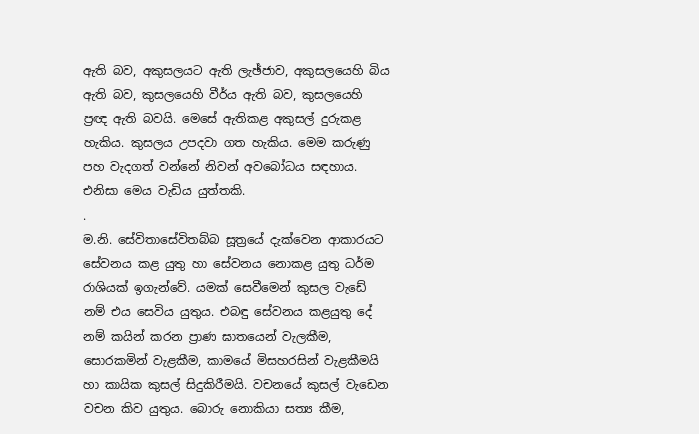ඇති බව, අකුසලයට ඇති ලැඡ්ජාව, අකුසලයෙහි බිය ඇති බව, කුසලයෙහි වීර්ය ඇති බව, කුසලයෙහි ප්‍රඥ ඇති බවයි. මෙසේ ඇතිකළ අකුසල් දුරුකළ හැකිය. කුසලය උපදවා ගත හැකිය. මෙම කරුණු පහ වැදගත් වන්නේ නිවන් අවබෝධය සඳහාය. එනිසා මෙය වැඩිය යුත්තකි.
.
ම.නි. සේවිතාසේවිතබ්බ සූත්‍රයේ දැක්‌වෙන ආකාරයට සේවනය කළ යුතු හා සේවනය නොකළ යුතු ධර්ම රාශියක්‌ ඉගැන්වේ. යමක්‌ සෙවීමෙන් කුසල වැඩේ නම් එය සෙවිය යුතුය. එබඳු සේවනය කළයුතු දේ නම් කයින් කරන ප්‍රාණ ඝාතයෙන් වැලකීම, සොරකමින් වැළකීම, කාමයේ මිසහරසින් වැළකීමයි හා කායික කුසල් සිදුකිරීමයි. වචනයේ කුසල් වැඩෙන වචන කිව යුතුය. බොරු නොකියා සත්‍ය කීම,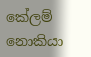කේලම් නොකියා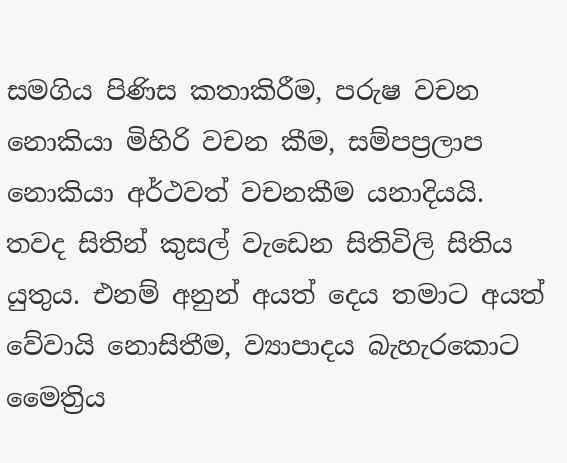සමගිය පිණිස කතාකිරීම, පරුෂ වචන නොකියා මිහිරි වචන කීම, සම්පප්‍රලාප නොකියා අර්ථවත් වචනකීම යනාදියයි. තවද සිතින් කුසල් වැඩෙන සිතිවිලි සිතිය යුතුය. එනම් අනුන් අයත් දෙය තමාට අයත් වේවායි නොසිතීම, ව්‍යාපාදය බැහැරකොට මෛත්‍රිය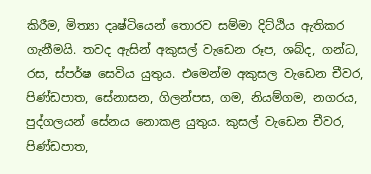කිරීම, මිත්‍යා දෘෂ්ටියෙන් තොරව සම්මා දිට්‌ඨිය ඇතිකර ගැනීමයි. තවද ඇසින් අකුසල් වැඩෙන රූප, ශබ්ද, ගන්ධ, රස, ස්‌පර්ෂ සෙවිය යුතුය. එමෙන්ම අකුසල වැඩෙන චීවර, පිණ්‌ඩපාත, සේනාසන, ගිලන්පස, ගම, නියම්ගම, නගරය, පුද්ගලයන් සේනය නොකළ යුතුය. කුසල් වැඩෙන චීවර, පිණ්‌ඩපාත,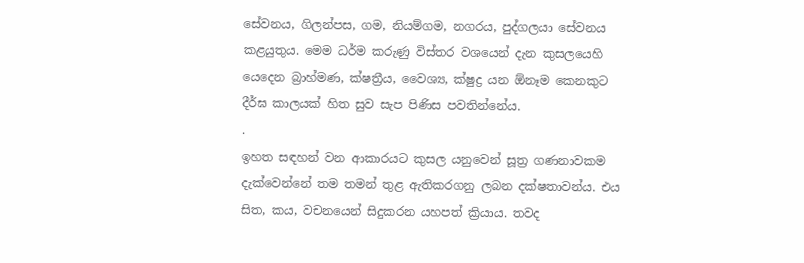සේවනය, ගිලන්පස, ගම, නියම්ගම, නගරය, පුද්ගලයා සේවනය කළයුතුය. මෙම ධර්ම කරුණු විස්‌තර වශයෙන් දැන කුසලයෙහි යෙදෙන බ්‍රාහ්මණ, ක්‌ෂත්‍රීය, වෛශ්‍ය, ක්‌ෂුද්‍ර යන ඕනෑම කෙනකුට දීර්ඝ කාලයක්‌ හිත සුව සැප පිණිස පවතින්නේය.
.
ඉහත සඳහන් වන ආකාරයට කුසල යනුවෙන් සූත්‍ර ගණනාවකම දැක්‌වෙන්නේ තම තමන් තුළ ඇතිකරගනු ලබන දක්‌ෂතාවන්ය. එය සිත, කය, වචනයෙන් සිදුකරන යහපත් ක්‍රියාය. තවද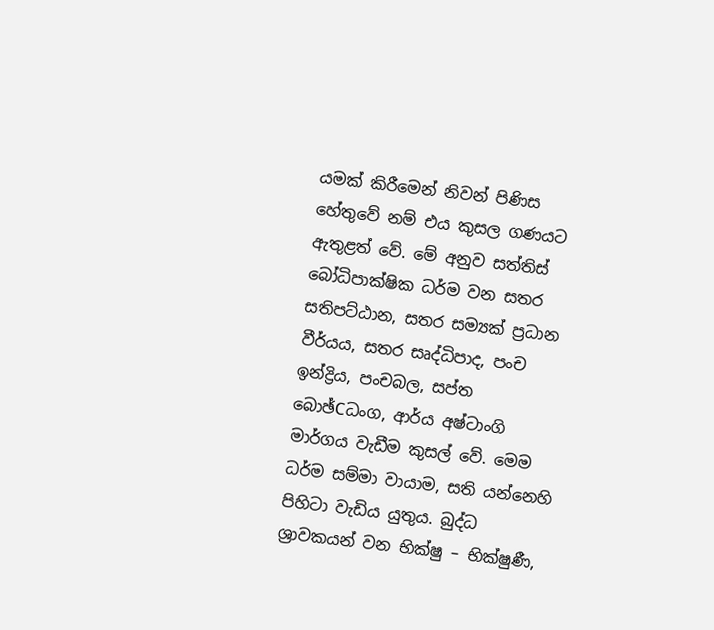යමක්‌ කිරීමෙන් නිවන් පිණිස හේතුවේ නම් එය කුසල ගණයට ඇතුළත් වේ. මේ අනුව සත්තිස්‌ බෝධිපාක්‌ෂික ධර්ම වන සතර සතිපට්‌ඨාන, සතර සම්‍යක්‌ ප්‍රධාන වීර්යය, සතර සෘද්ධිපාද, පංච ඉන්ද්‍රිය, පංචබල, සප්ත බොඡ්Cධංග, ආර්ය අෂ්ටාංගි මාර්ගය වැඩීම කුසල් වේ. මෙම ධර්ම සම්මා වායාම, සති යන්නෙහි පිහිටා වැඩිය යුතුය. බුද්ධ ශ්‍රාවකයන් වන භික්‌ෂු – භික්‌ෂුණී,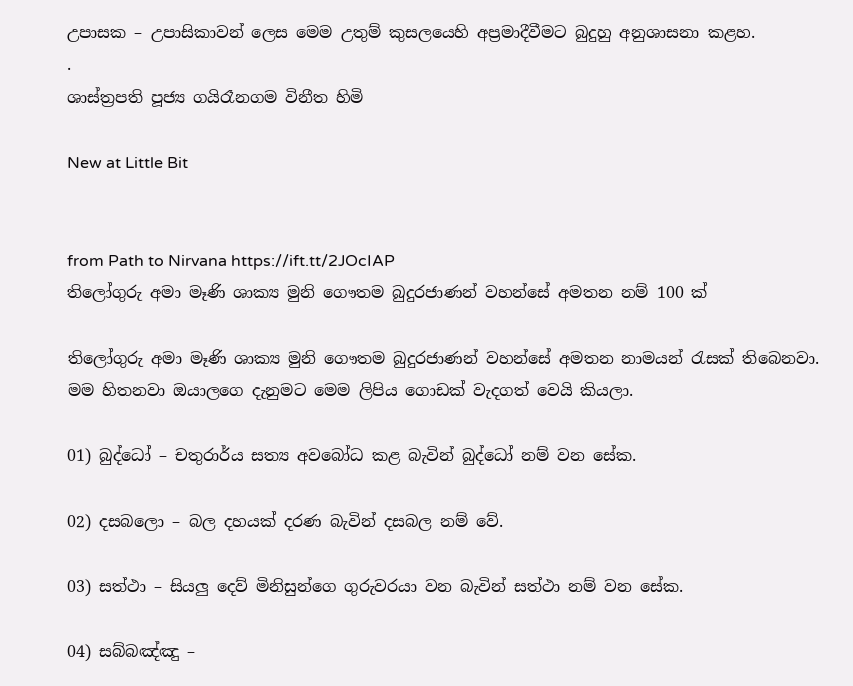උපාසක – උපාසිකාවන් ලෙස මෙම උතුම් කුසලයෙහි අප්‍රමාදීවීමට බුදුහු අනුශාසනා කළහ.
.
ශාස්‌ත්‍රපති පූජ්‍ය ගයිරෑනගම විනීත හිමි

New at Little Bit


from Path to Nirvana https://ift.tt/2JOcIAP
තිලෝගුරු අමා මෑණි ශාක්‍ය මුනි ගෞතම බුදුරජාණන් වහන්සේ අමතන නම් 100 ක්

තිලෝගුරු අමා මෑණි ශාක්‍ය මුනි ගෞතම බුදුරජාණන් වහන්සේ අමතන නාමයන් රැසක් තිබෙනවා.
මම හිතනවා ඔයාලගෙ දැනුමට මෙම ලිපිය ගොඩක් වැදගත් වෙයි කියලා.

01) බුද්ධෝ – චතුරාර්ය සත්‍ය අවබෝධ කළ බැවින් බුද්ධෝ නම් වන සේක.

02) දසබලො – බල දහයක් දරණ බැවින් දසබල නම් වේ.

03) සත්ථා – සියලු දෙව් මිනිසුන්ගෙ ගුරුවරයා වන බැවින් සත්ථා නම් වන සේක.

04) සබ්බඤ්ඤු –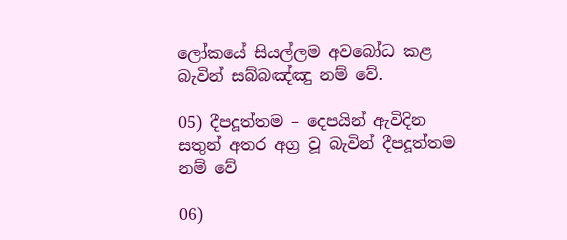ලෝකයේ සියල්ලම අවබෝධ කළ බැවින් සබ්බඤ්ඤු නම් වේ.

05) දීපදූත්තම – දෙපයින් ඇවිදින සතුන් අතර අග්‍ර වූ බැවින් දීපදූත්තම නම් වේ

06)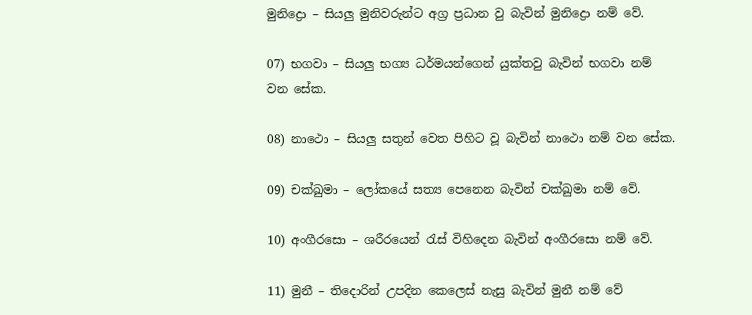මුනිද්‍රො – සියලු මුනිවරුන්ට අග්‍ර ප්‍රධාන වු බැවින් මුනිද්‍රො නම් වේ.

07) භගවා – සියලු භග්‍ය ධර්මයන්ගෙන් යුක්තවු බැවින් භගවා නම් වන සේක.

08) නාථො – සියලු සතුන් වෙත පිහිට වූ බැවින් නාථො නම් වන සේක.

09) චක්ඛුමා – ලෝකයේ සත්‍ය පෙනෙන බැවින් චක්ඛුමා නම් වේ.

10) අංගීරසො – ශරීරයෙන් ‍රැස් විහිදෙන බැවින් අංගීරසො නම් වේ.

11) මුනී – තිදොරින් උපදින කෙලෙස් නැසු බැවින් මුනී නම් වේ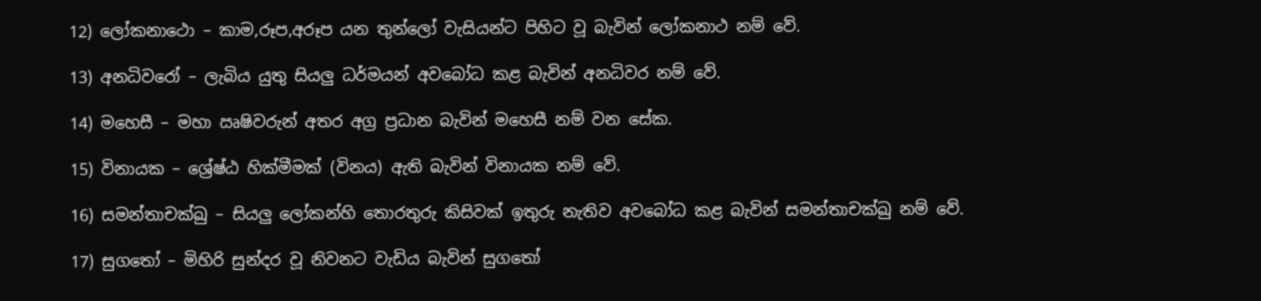12) ලෝකනාථො – කාම,රූප,අරූප යන තුන්ලෝ වැසියන්ට පිහිට වූ බැවින් ලෝකනාථ නම් වේ.

13) අනධිවරෝ – ලැබිය යුතු සියලු ධර්මයන් අවබෝධ කළ බැවින් අනධිවර නම් වේ.

14) මහෙසී – මහා ඍෂිවරුන් අතර අග්‍ර ප්‍රධාන බැවින් මහෙසී නම් වන සේක.

15) විනායක – ශ්‍රේෂ්ඨ හික්මීමක් (විනය) ඇති බැවින් විනායක නම් වේ.

16) සමන්තාචක්ඛු – සියලු ලෝකන්හි තොරතුරු කිසිවක් ඉතුරු නැතිව අවබෝධ කළ බැවින් සමන්තාචක්ඛු නම් වේ.

17) සුග‍තෝ – මිහිරි සුන්දර වූ නිවනට වැඩිය බැවින් සුග‍තෝ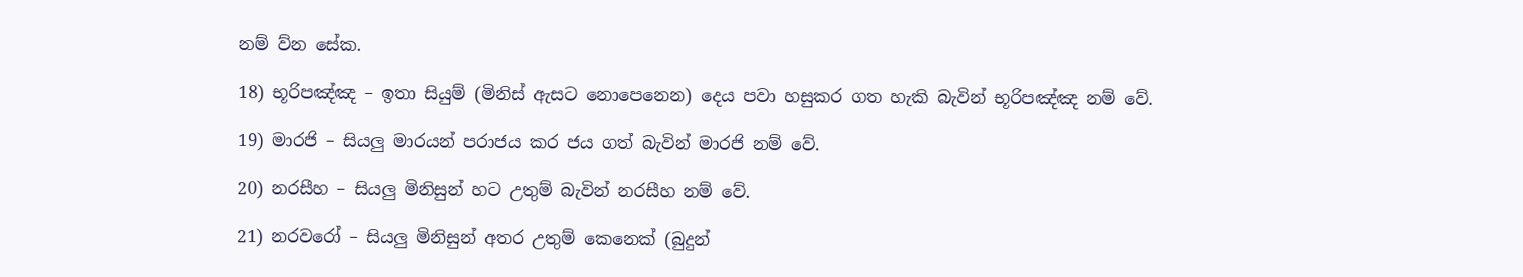නම් ව්න සේක.

18) භූරිපඤ්ඤ – ඉතා සියුම් (මිනිස් ඇසට නොපෙනෙන) දෙය පවා හසුකර ගත හැකි බැවින් භූරිපඤ්ඤ නම් වේ.

19) මාරජි – සියලු මාරයන් පරාජය කර ජය ගත් බැවින් මාරජි නම් වේ.

20) නරසීහ – සියලු මිනිසුන් හට උතුම් බැවින් නරසීහ නම් වේ.

21) නරවරෝ – සියලු මිනිසුන් අතර උතුම් කෙනෙක් (බුදුන්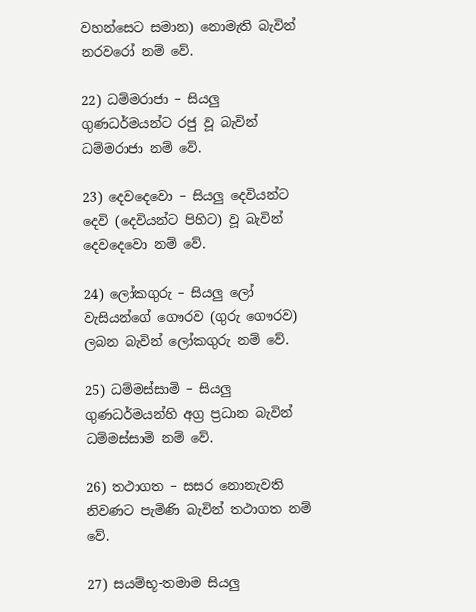වහන්සෙට සමාන) නොමැති බැවින් නරවරෝ නම් වේ.

22) ධම්මරාජා – සියලු ගුණධර්මයන්ට රජු වූ බැවින් ධම්මරාජා නම් වේ.

23) දෙවදෙවො – සියලු දෙවියන්ට දෙවි (දෙවියන්ට පිහිට) වූ බැවින් දෙවදෙවො නම් වේ.

24) ලෝකගුරු – සියලු ලෝ වැසියන්ගේ ගෞරව (ගුරු ගෞරව) ලබන බැවින් ලෝකගුරු නම් වේ.

25) ධම්මස්සාමි – සියලු ගුණධර්මයන්හි අග්‍ර ප්‍රධාන බැවින් ධම්මස්සාමි නම් වේ.

26) තථාගත – සසර නොනැවති නිවණට පැමිණි බැවින් තථාගත නම් වේ.

27) සයම්භූ-තමාම සියලු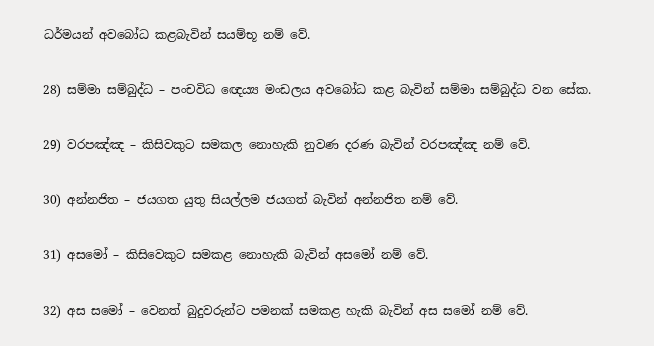ධර්මයන් අවබෝධ කළබැවින් සයම්භූ නම් වේ.

28) සම්මා සම්බුද්ධ – පංචවිධ ඥෙය්‍ය මංඩලය අවබෝධ කළ බැවින් සම්මා සම්බුද්ධ වන සේක.

29) වරපඤ්ඤ – කිසිවකුට සමකල නොහැකි නුවණ දරණ බැවින් වරපඤ්ඤ නම් වේ.

30) අන්නජිත – ජයගත යුතු සියල්ලම ජයගත් බැවින් අන්නජිත නම් වේ.

31) අසමෝ – කිසිවෙකුට සමකළ නොහැකි බැවින් අසමෝ නම් වේ.

32) අස සමෝ – වෙනත් බුදුවරුන්ට පමනක් සමකළ හැකි බැවින් අස සමෝ නම් වේ.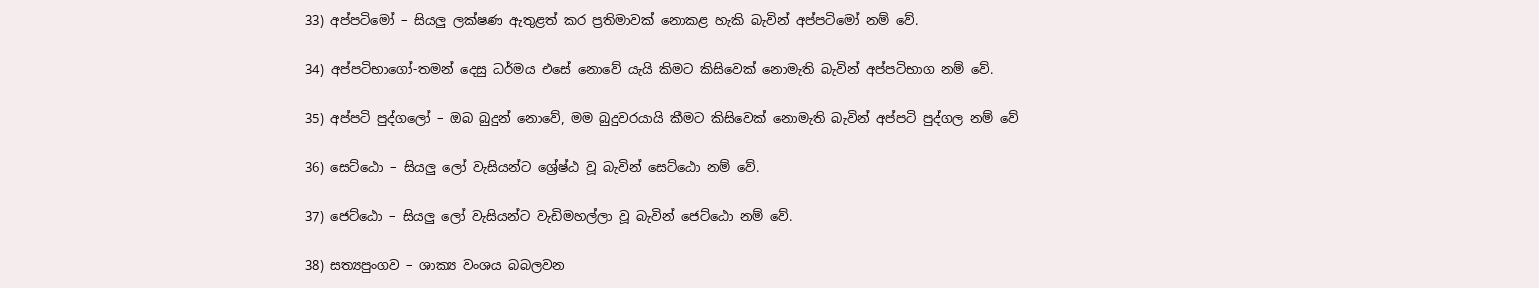33) අප්පටිමෝ – සියලු ලක්ෂණ ඇතුළත් කර ප්‍රතිමාවක් නොකළ හැකි බැවින් අප්පටිමෝ නම් වේ.

34) අප්පටිභාගෝ-තමන් දෙසු ධර්මය එසේ නොවේ යැයි කිමට කිසිවෙක් නොමැති බැවින් අප්පටිභාග නම් වේ.

35) අප්පටි පුද්ගලෝ – ඔබ බුදුන් නොවේ, මම බුදුවරයායි කීමට කිසිවෙක් නොමැති බැවින් අප්පටි පුද්ගල නම් වේ

36) සෙට්ඨො – සියලු ලෝ වැසියන්ට ශ්‍රේෂ්ඨ වූ බැවින් සෙට්ඨො නම් වේ.

37) ජෙට්ඨො – සියලු ලෝ වැසියන්ට වැඩිමහල්ලා වූ බැවින් ජෙට්ඨො නම් වේ.

38) සත්‍යපුංගව – ශාක්‍ය වංශය බබලවන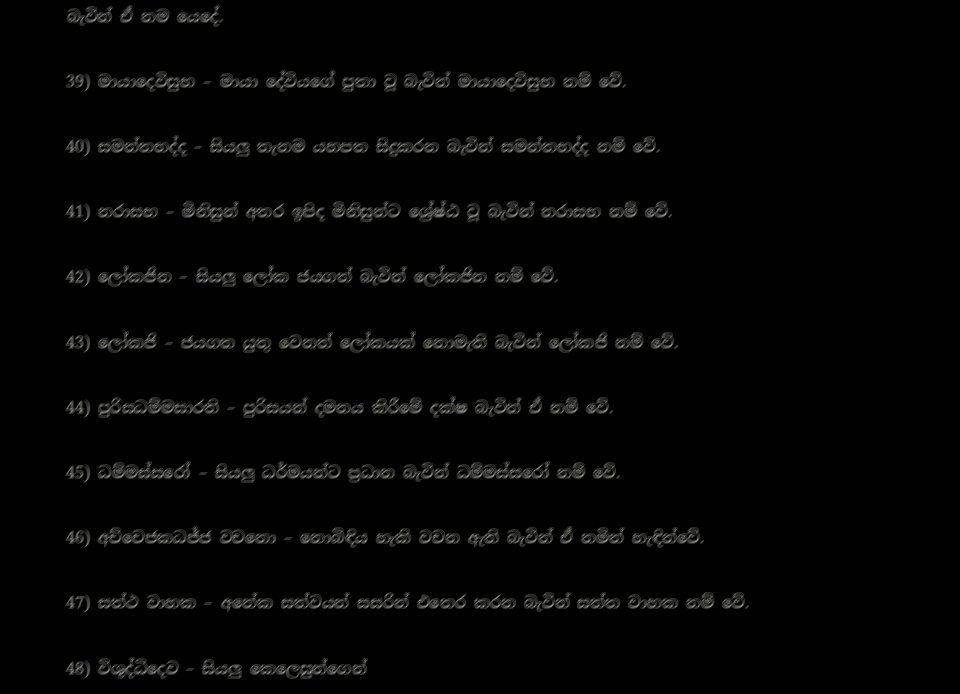බැවින් ඒ නම යෙදේ.

39) මායාදෙවිසුභ – මායා දේවියගේ පුතා වූ බැවින් මායාදෙවිසුභ නම් වේ.

40) සමන්තභද්ද – සියලු තැනම යහපත සිදුකරන බැවින් සමන්තභද්ද නම් වේ.

41) නරාසභ – මිනිසුන් අතර ඉපිද මිනිසුන්ට ශ්‍රේෂ්ඨ වූ බැවින් නරාසභ නම් වේ.

42) ලෝකජින – සියලු ලෝක ජයගත් බැවින් ලෝකජින නම් වේ.

43) ලෝකජි – ජයගත යුතු වෙනත් ලෝකයක් නොමැති බැවින් ලෝකජි නම් වේ.

44) පුරිසධම්මසාරති – පුරිසයන් දමනය කිරීමේ දක්ෂ බැවින් ඒ නම් වේ.

45) ධම්මස්සරෝ – සියලු ධර්මයන්ට ප්‍රධාන බැවින් ධම්මස්සරෝ නම් වේ.

46) අච්චෙජකධජ්ජ වචනො – නොබිඳිය හැකි වචන ඇති බැවින් ඒ නමින් හැඳින්වේ.

47) සත්ථ වාහක – අනේක සත්වයන් සසරින් එතෙර කරන බැවින් සත්ත වාහක නම් වේ.

48) විශුද්ධිදෙව – සියලු කෙලෙසුන්ගෙන්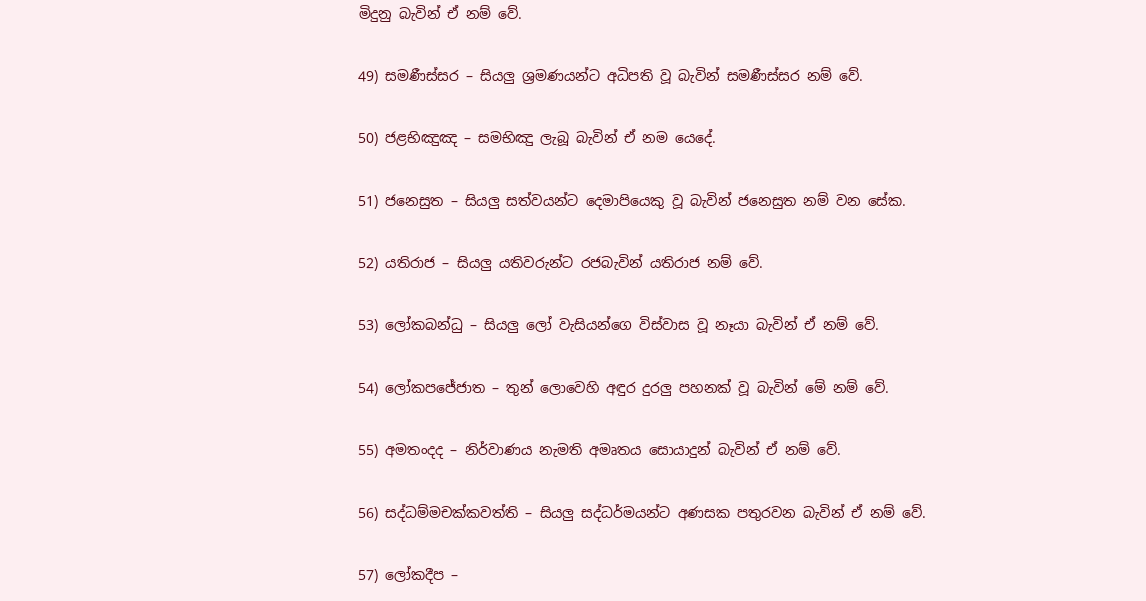මිදුනු බැවින් ඒ නම් වේ.

49) සමණීස්සර – සියලු ශ්‍රමණයන්ට අධිපති වූ බැවින් සමණීස්සර නම් වේ.

50) ජළභිඤුඤ – සමභිඤු ලැබූ බැවින් ඒ නම යෙදේ.

51) ජනෙසුත – සියලු සත්වයන්ට දෙමාපියෙකු වූ බැවින් ජනෙසුත නම් වන සේක.

52) යතිරාජ – සියලු යතිවරුන්ට රජබැවින් යතිරාජ නම් වේ.

53) ලෝකබන්ධු – සියලු ලෝ වැසියන්ගෙ විස්වාස වූ නෑයා බැවින් ඒ නම් වේ.

54) ලෝකපජේජාත – තුන් ලොවෙහි අඳුර දුරලු පහනක් වූ බැවින් මේ නම් වේ.

55) අමතංදද – නිර්වාණය නැමති අමෘතය සොයාදුන් බැවින් ඒ නම් වේ.

56) සද්ධම්මචක්කවත්ති – සියලු සද්ධර්මයන්ට අණසක පතුරවන බැවින් ඒ නම් වේ.

57) ලෝකදීප –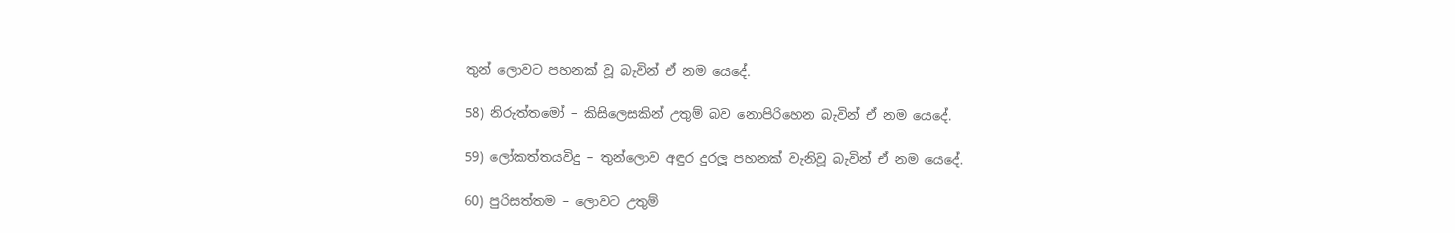තුන් ලොවට පහනක් වූ බැවින් ඒ නම යෙදේ.

58) නිරුත්තමෝ – කිසිලෙසකින් උතුම් බව නොපිරිහෙන බැවින් ඒ නම යෙදේ.

59) ලෝකත්තයවිදු – තුන්ලොව අඳුර දුරලූ පහනක් වැනිවූ බැවින් ඒ නම යෙදේ.

60) පුරිසත්තම – ලොවට උතුම්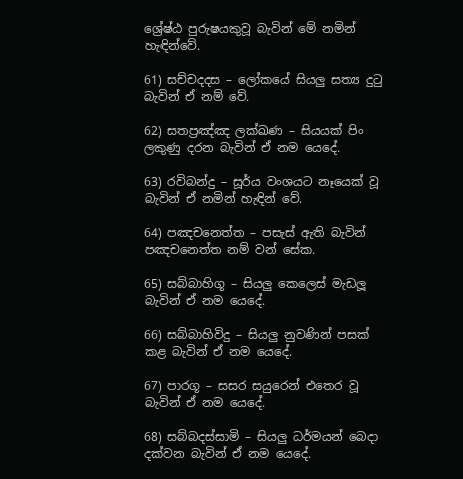ශ්‍රේෂ්ඨ පුරුෂයකුවූ බැවින් මේ නමින් හැඳින්වේ.

61) සච්චදදස – ලෝකයේ සියලු සත්‍ය දු‍ටු බැවින් ඒ නම් වේ.

62) සතප්‍රඤ්ඤ ලක්ඛණ – සියයක් පිං ලකුණු දරන බැවින් ඒ නම යෙදේ.

63) රවිබන්දු – සූර්ය වංශයට නෑයෙක් වූ බැවින් ඒ නමින් හැඳින් වේ.

64) පඤචනෙත්ත – පසැස් ඇති බැවින් පඤචනෙත්ත නම් වන් සේක.

65) සබ්බාහිගූ – සියලු කෙලෙස් මැඩලූ බැවින් ඒ නම යෙදේ.

66) සබ්බාහිවිදු – සියලු නුවණින් පසක් කළ බැවින් ඒ නම යෙදේ.

67) පාරගූ – සසර සයුරෙන් එතෙර වූ බැවින් ඒ නම යෙදේ.

68) සබ්බදස්සාමි – සියලු ධර්මයන් බෙදා දක්වන බැවින් ඒ නම යෙදේ.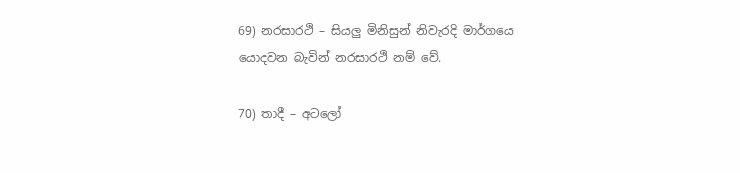69) නරසාරථි – සියලු මිනිසුන් නිවැරදි මාර්ගයෙ යොදවන බැවින් නරසාරථි නම් වේ.

70) තාදී – අටලෝ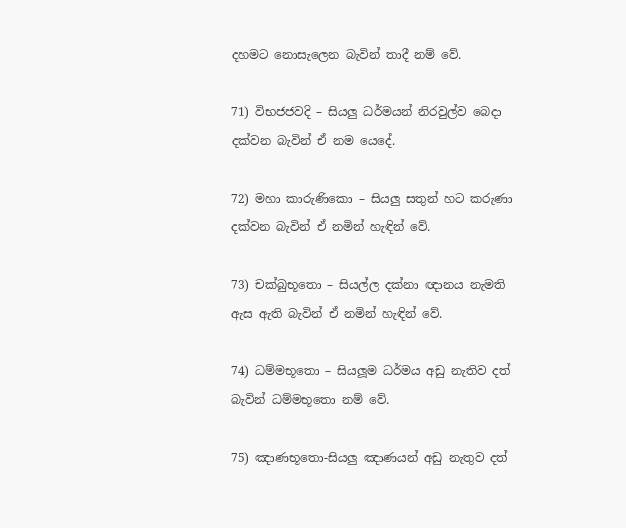දහමට නොසැලෙන බැවින් තාදී නම් වේ.

71) විභජජවදි – සියලු ධර්මයන් නිරවුල්ව බෙදා දක්වන බැවින් ඒ නම යෙදේ.

72) මහා කාරුණිකො – සියලු සතුන් හට කරුණා දක්වන බැවින් ඒ නමින් හැඳින් වේ.

73) චක්බුභූතො – සියල්ල දක්නා ඥානය නැමති ඇස ඇති බැවින් ඒ නමින් හැඳින් වේ.

74) ධම්මභූතො – සියලූම ධර්මය අඩු නැතිව දත් බැවින් ධම්මභූතො නම් වේ.

75) ඤාණභූතො-සියලු ඤාණයන් අඩු නැතුව දත්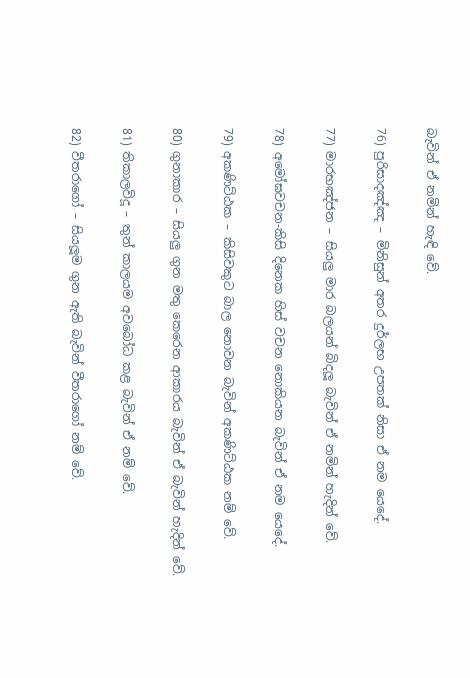බැවින් ඒ නමින් හැඳි වේ.

76) පුරිසාදඤ්ඤ – මිනිසුන් අතර දුර්ලභ උපතක් නිසා ඒ නම යෙදේ.

77) මාරභඤ්ජන – සියලු මාර බලයන් බිදලූ බැවින් ඒ නමින් හැදින් වේ.

78) අමෝඝවචන-කිසි දිනෙක හිස් වචන නොකියන බැවින් ඒ නම යෙදේ.

79) අකණිට්ඨක – කිසිවකුට බාල නොවන බැවින් අකණිට්ඨක නම් වේ.

80) ගුනාකාර – සියලු ගුන මතු කෙරෙන ආකාරය බැවින් ඒ බැවින් හැදින් වේ.

81) තිකාලවිදූ – තුන් කාලයම අවබෝධ කළ බැවින් ඒ නම් වේ.

82) වීතරාගෝ – සියලූම ගුන ඇති බැවින් වීතරාගෝ නම් වේ.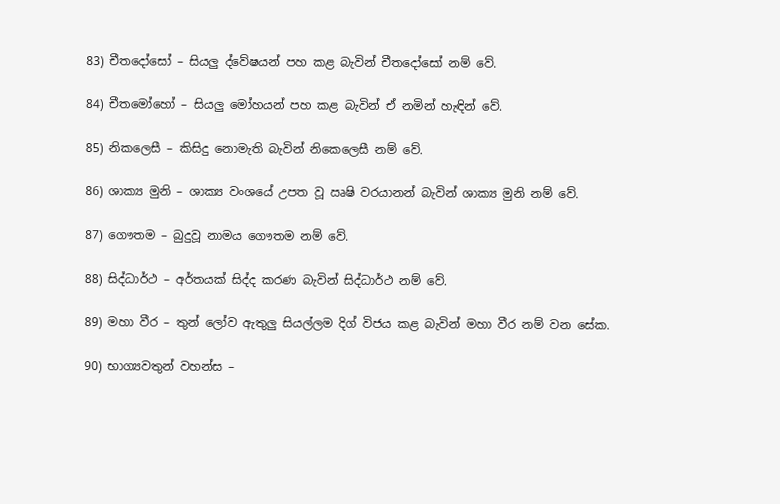83) චීතදෝසෝ – සියලු ද්වේෂයන් පහ කළ බැවින් චීතදෝසෝ නම් වේ.

84) චීතමෝහෝ – සියලු මෝහයන් පහ කළ බැවින් ඒ නමින් හැඳින් වේ.

85) නිකලෙසී – කිසිදු නොමැති බැවින් නිකෙලෙසී නම් වේ.

86) ශාක්‍ය මුනි – ශාක්‍ය වංශයේ උපත වූ ඍෂි වරයානන් බැවින් ශාක්‍ය මුනි නම් වේ.

87) ගෞතම – බුදුවූ නාමය ගෞතම නම් වේ.

88) සිද්ධාර්ථ – අර්තයක් සිද්ද කරණ බැවින් සිද්ධාර්ථ නම් වේ.

89) මහා වීර – තුන් ලෝව ඇතුලු සියල්ලම දිග් විජය කළ බැවින් මහා වීර නම් වන සේක.

90) භාග්‍යවතුන් වහන්ස –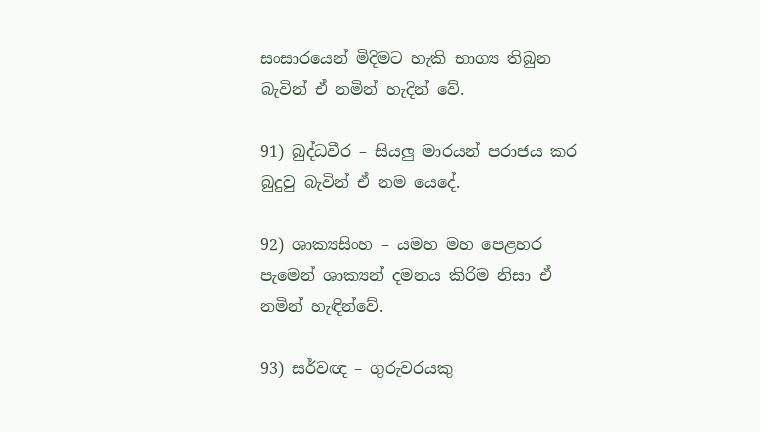සංසාරයෙන් මිදිමට හැකි භාග්‍ය තිබුන බැවින් ඒ නමින් හැදින් වේ.

91) බුද්ධවීර – සියලු මාරයන් පරාජය කර බුදුවු බැවින් ඒ නම යෙදේ.

92) ශාක්‍යසිංහ – යමහ මහ පෙළහර පැමෙන් ශාක්‍යන් දමනය කිරිම නිසා ඒ නමින් හැඳින්වේ.

93) සර්වඥ – ගුරුවරයකු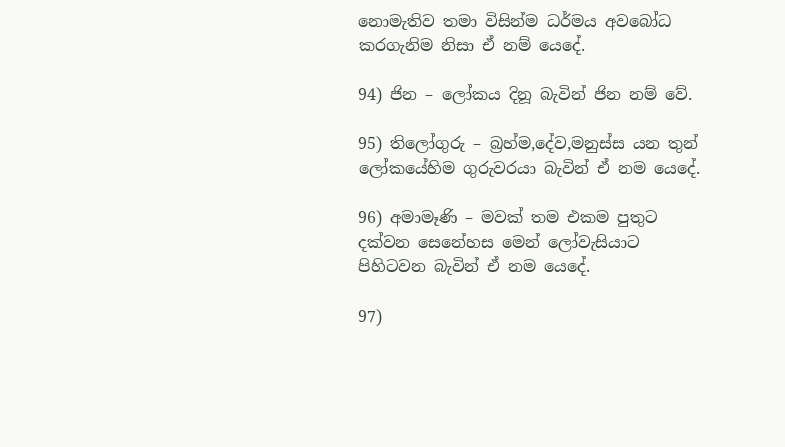නොමැතිව තමා විසින්ම ධර්මය අවබෝධ කරගැනිම නිසා ඒ නම් යෙදේ.

94) ජින – ලෝකය දිනූ බැවින් ජින නම් වේ.

95) තිලෝගුරු – බ්‍රහ්ම,දේව,මනුස්ස යන තුන් ලෝකයේහිම ගුරුවරයා බැවින් ඒ නම යෙදේ.

96) අමාමෑණි – මවක් තම එකම පුතුට දක්වන සෙනේහස මෙන් ලෝවැසියාට පිහිටවන බැවින් ඒ නම යෙදේ.

97)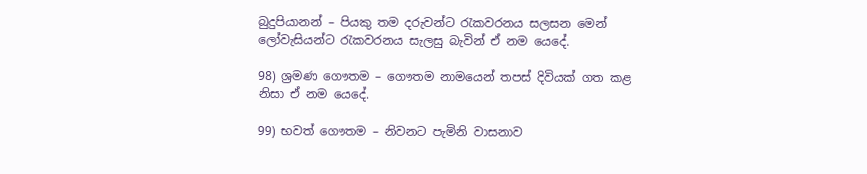බුදුපියානන් – පියකු තම දරුවන්ට ‍රැකවරනය සලසන මෙන් ලෝවැසියන්ට ‍රැකවරනය සැලසු බැවින් ඒ නම යෙදේ.

98) ශ්‍රමණ ගෞතම – ගෞතම නාමයෙන් තපස් දිවියක් ගත කළ නිසා ඒ නම යෙදේ.

99) භවත් ගෞතම – නිවනට පැමිනි වාසනාව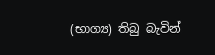(භාග්‍ය) තිබු බැවින්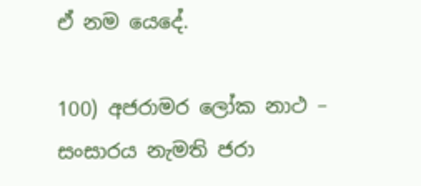ඒ නම යෙදේ.

100) අජරාමර ලෝක නාථ – සංසාරය නැමති ජරා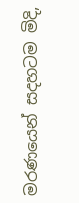මරණයෙන් සදහටම මිදි,